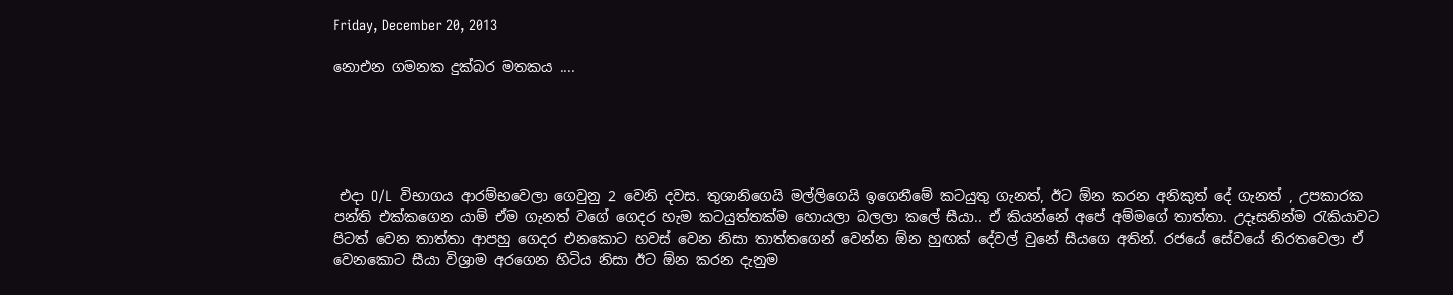Friday, December 20, 2013

නොඑන ගමනක දුක්බර මතකය ....





 එදා O/L  විභාගය ආරම්භවෙලා ගෙවුනු 2 වෙනි දවස. තුශානිගෙයි මල්ලිගෙයි ඉගෙනීමේ කටයුතු ගැනත්, ඊට ඕන කරන අනිකුත් දේ ගැනත් , උපකාරක පන්ති එක්කගෙන යාම් ඒම ගැනත් වගේ ගෙදර හැම කටයුත්තක්ම හොයලා බලලා කලේ සීයා.. ඒ කියන්නේ අපේ අම්මගේ තාත්තා. උදෑසනින්ම ‍රැකියාවට පිටත් වෙන තාත්තා ආපහු ගෙදර එනකොට හවස් වෙන නිසා තාත්තගෙන් වෙන්න ඕන හුඟක් දේවල් වුනේ සීයගෙ අතින්. රජයේ සේවයේ නිරතවෙලා ඒ වෙනකොට සීයා විශ්‍රාම අරගෙන හිටිය නිසා ඊට ඕන කරන දැනුම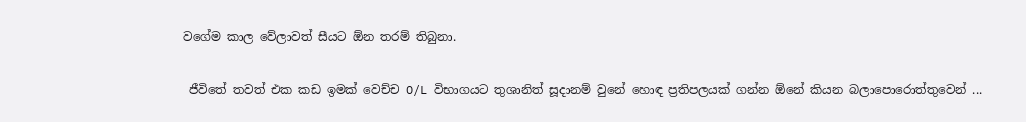වගේම කාල වේලාවත් සීයට ඕන තරම් තිබුනා.

 ජීවිතේ තවත් එක කඩ ඉමක් වෙච්ච O/L විභාගයට තුශානිත් සූදානම් වුනේ හොඳ ප්‍රතිපලයක් ගන්න ඕනේ කියන බලාපොරොත්තුවෙන් ...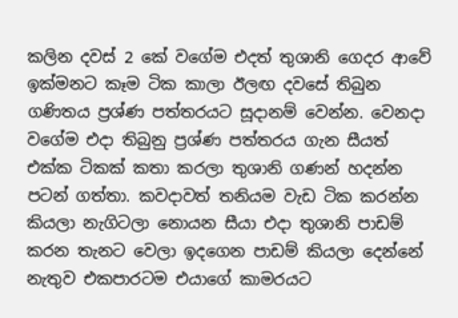කලින දවස් 2 කේ වගේම එදත් තුශානි ගෙදර ආවේ ඉක්මනට කෑම ටික කාලා ඊලඟ දවසේ තිබුන ගණිතය ප්‍රශ්ණ පත්තරයට සූදානම් වෙන්න. වෙනදා වගේම එදා තිබුනු ප්‍රශ්ණ පත්තරය ගැන සීයත් එක්ක ටිකක් කතා කරලා තුශානි ගණන් හදන්න පටන් ගත්තා. කවදාවත් තනියම වැඩ ටික කරන්න කියලා නැගිටලා නොයන සීයා එදා තුශානි පාඩම් කරන තැනට වෙලා ඉදගෙන පාඩම් කියලා දෙන්නේ නැතුව එකපාරටම එයාගේ කාමරයට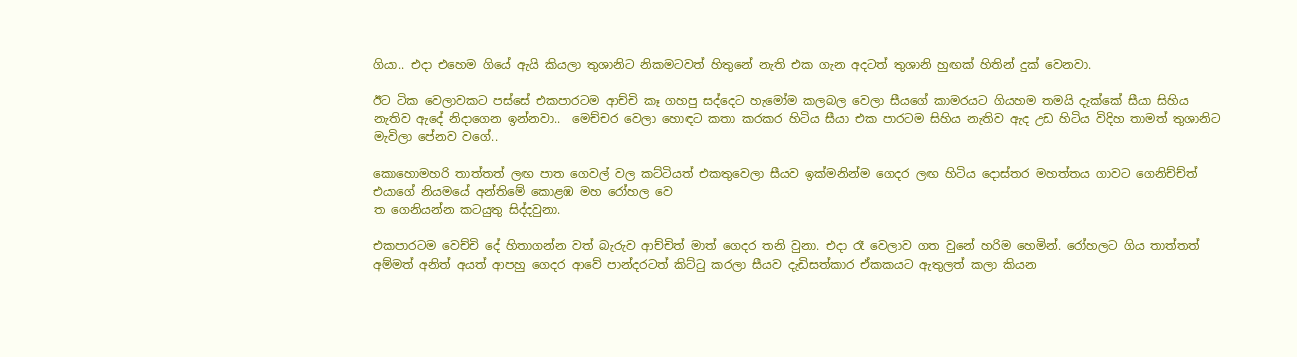ගියා.. එදා එහෙම ගියේ ඇයි කියලා තුශානිට නිකමටවත් හිතුනේ නැති එක ගැන අදටත් තුශානි හුඟක් හිතින් දුක් වෙනවා.

ඊට ටික වෙලාවකට පස්සේ එකපාරටම ආච්චි කෑ ගහපු සද්දෙට හැමෝම කලබල වෙලා සීයගේ කාමරයට ගියහම තමයි දැක්කේ සීයා සිහිය නැතිව ඇදේ නිදාගෙන ඉන්නවා..  මෙච්චර වෙලා හොඳට කතා කරකර හිටිය සීයා එක පාරටම සිහිය නැතිව ඇද උඩ හිටිය විදිහ තාමත් තුශානිට මැවිලා පේනව වගේ..

කොහොමහරි තාත්තත් ලඟ පාත ගෙවල් වල කට්ටියත් එකතුවෙලා සීයව ඉක්මනින්ම ගෙදර ලඟ හිටිය දොස්තර මහත්තය ගාවට ගෙනිච්ච්ත් එයාගේ නියමයේ අන්තිමේ කොළඹ මහ රෝහල වෙ
ත ගෙනියන්න කටයුතු සිද්දවුනා.

එකපාරටම වෙච්චි දේ හිතාගන්න වත් බැරුව ආච්චිත් මාත් ගෙදර තනි වුනා. එදා රෑ වෙලාව ගත වුනේ හරිම හෙමින්. රෝහලට ගිය තාත්තත් අම්මත් අනිත් අයත් ආපහු ගෙදර ආවේ පාන්දරටත් කිට්‍ටු කරලා සීයව දැඩිසත්කාර ඒකකයට ඇතුලත් කලා කියන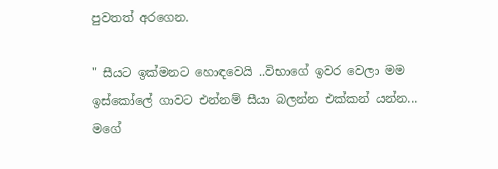පුවතත් අරගෙන.

" සීයට ඉක්මනට හොඳවෙයි ..විභාගේ ඉවර වෙලා මම ඉස්කෝලේ ගාවට එන්නම් සීයා බලන්න එක්කන් යන්න... මගේ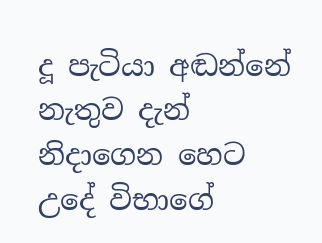දූ පැටියා අඬන්නේ නැතුව දැන් නිදාගෙන හෙට උදේ විභාගේ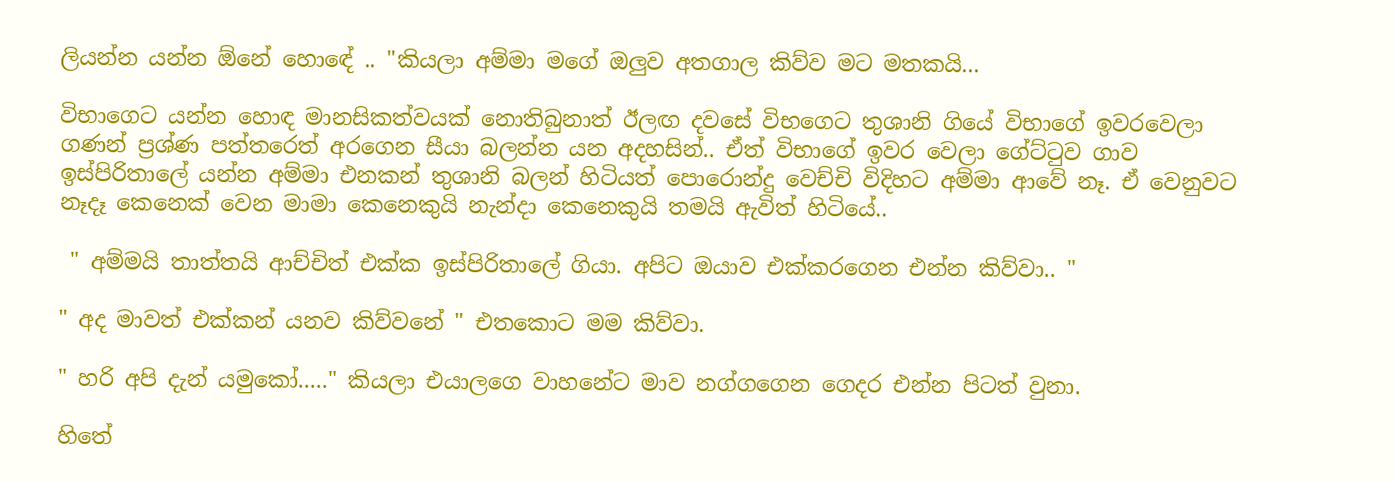ලියන්න යන්න ඕනේ හොඳේ .. "කියලා අම්මා මගේ ඔලුව අතගාල කිව්ව මට මතකයි...

විභාගෙට යන්න හොඳ මානසිකත්වයක් නොතිබුනාත් ඊලඟ දවසේ විභගෙට තුශානි ගියේ විභාගේ ඉවරවෙලා ගණන් ප්‍රශ්ණ පත්තරෙත් අරගෙන සීයා බලන්න යන අදහසින්.. ඒත් විභාගේ ඉවර වෙලා ගේට්‍ටුව ගාව ඉස්පිරිතාලේ යන්න අම්මා එනකන් තුශානි බලන් හිටියත් පොරොන්දු වෙච්චි විදිහට අම්මා ආවේ නෑ. ඒ වෙනුවට නෑදෑ කෙනෙක් වෙන මාමා කෙනෙකුයි නැන්දා කෙනෙකුයි තමයි ඇවිත් හිටියේ..

 " අම්මයි තාත්තයි ආච්චිත් එක්ක ඉස්පිරිතාලේ ගියා. අපිට ඔයාව එක්කරගෙන එන්න කිව්වා.. "

" අද මාවත් එක්කන් යනව කිව්වනේ " එතකොට මම කිව්වා.

" හරි අපි දැන් යමුකෝ....." කියලා එයාලගෙ වාහනේට මාව නග්ගගෙන ගෙදර එන්න පිටත් වුනා.

හිතේ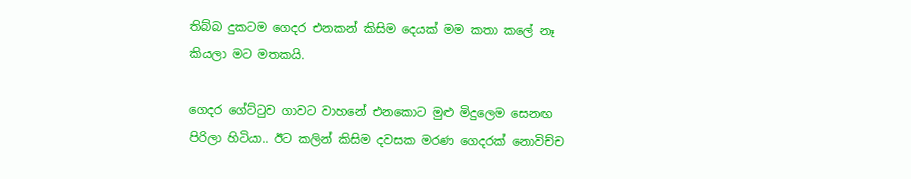තිබ්බ දුකටම ගෙදර එනකන් කිසිම දෙයක් මම කතා කලේ නෑ කියලා මට මතකයි.

ගෙදර ගේට්‍ටුව ගාවට වාහනේ එනකොට මුළු මිදුලෙම සෙනඟ පිරිලා හිටියා.. ඊට කලින් කිසිම දවසක මරණ ගෙදරක් නොවිච්ච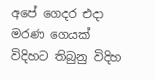අපේ ගෙදර එදා මරණ ගෙයක් විදිහට තිබුනු විදිහ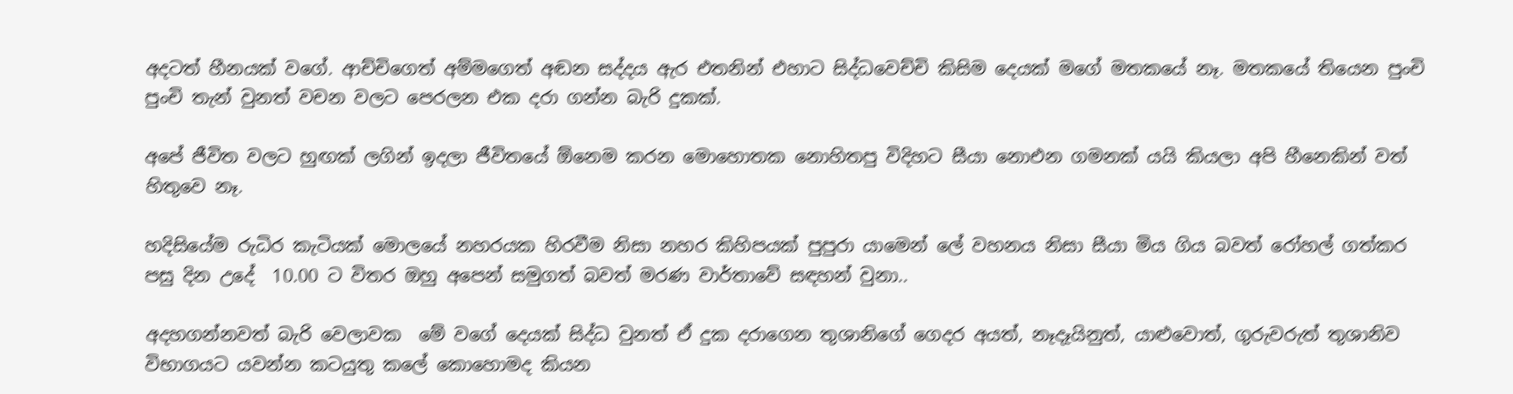අදටත් හීනයක් වගේ. ආච්චිගෙත් අම්මගෙත් අඬන සද්දය ඇර එතනින් එහාට සිද්ධවෙච්චි කිසිම දෙයක් මගේ මතකයේ නෑ. මතකයේ තියෙන පුංචි පුංචි තැන් වුනත් වචන වලට පෙරලන එක දරා ගන්න බැරි දුකක්.

අපේ ජීවිත වලට හුඟක් ලගින් ඉදලා ජීවිතයේ ඕනෙම කරන මොහොතක නොහිතපු විදිහට සීයා නොඑන ගමනක් යයි කියලා අපි හීනෙකින් වත් හිතුවෙ නෑ.

හදිසියේම රුධිර කැටියක් මොලයේ නහරයක හිරවීම නිසා නහර කිහිපයක් පුපුරා යාමෙන් ලේ වහනය නිසා සීයා මිය ගිය බවත් රෝහල් ගත්කර පසු දින උදේ  10.00 ට විතර ඔහු අපෙන් සමුගත් බවත් මරණ වාර්තාවේ සඳහන් වුනා..

අදහගන්නවත් බැරි වෙලාවක  මේ වගේ දෙයක් සිද්ධ වුනත් ඒ දුක දරාගෙන තුශානිගේ ගෙදර අයත්, නෑදෑයිනුත්, යාළුවොත්, ගුරුවරුත් තුශානිව විභාගයට යවන්න කටයුතු කලේ කොහොමද කියන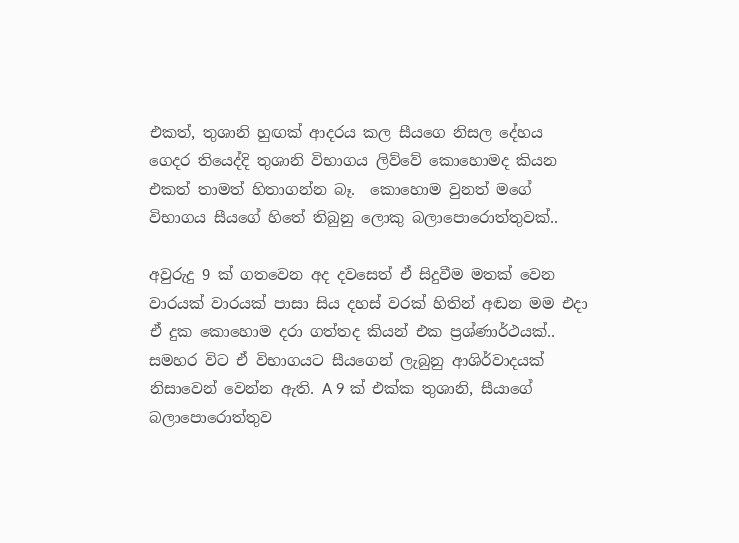එකත්, තුශානි හුඟක් ආදරය කල සීයගෙ නිසල දේහය ගෙදර තියෙද්දි තුශානි විභාගය ලිව්වේ කොහොමද කියන එකත් තාමත් හිතාගන්න බෑ.  කොහොම වුනත් මගේ විභාගය සීයගේ හිතේ තිබුනු ලොකු බලාපොරොත්තුවක්..

අවුරුදු 9 ක් ගතවෙන අද දවසෙත් ඒ සිදුවීම මතක් වෙන වාරයක් වාරයක් පාසා සිය දහස් වරක් හිතින් අඬන මම එදා ඒ දුක කොහොම දරා ගත්තද කියන් එක ප්‍රශ්ණාර්ථයක්.. සමහර විට ඒ විභාගයට සීයගෙන් ලැබුනු ආශිර්වාදයක් නිසාවෙන් වෙන්න ඇති. A 9 ක් එක්ක තුශානි, සීයාගේ  බලාපොරොත්තුව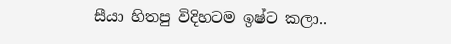සීයා හිතපු විදිහටම ඉෂ්ට කලා..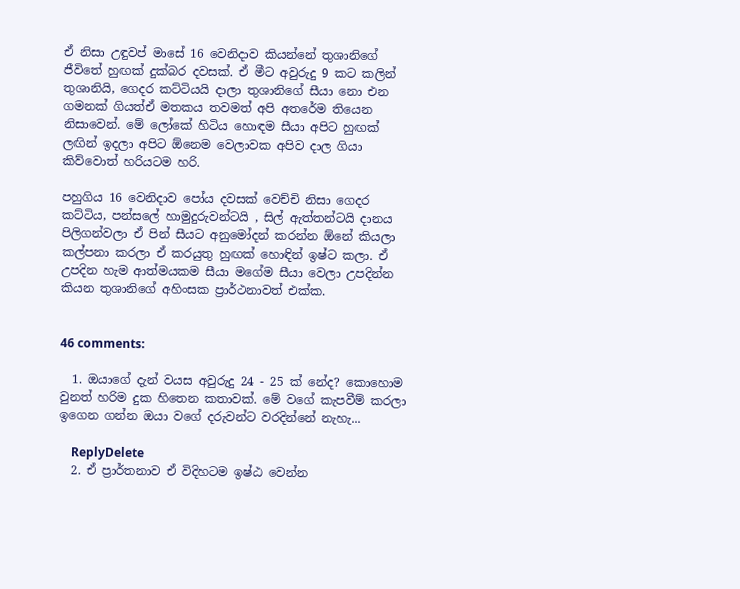ඒ නිසා උඳුවප් මාසේ 16 වෙනිදාව කියන්නේ තුශානිගේ ජීවිතේ හුඟක් දුක්බර දවසක්. ඒ මීට අවුරුදු 9 කට කලින් තුශානියි, ගෙදර කට්ටියයි දාලා තුශානිගේ සීයා නො එන ගමනක් ගියත්ඒ මතකය තවමත් අපි අතරේම තියෙන නිසාවෙන්. මේ ලෝකේ හිටිය හොඳම සීයා අපිට හුඟක් ලඟින් ඉදලා අපිට ඕනෙම වෙලාවක අපිව දාල ගියා කිව්වොත් හරියටම හරි.

පහුගිය 16 වෙනිදාව පෝය දවසක් වෙච්චි නිසා ගෙදර කට්ටිය, පන්සලේ හාමුදුරුවන්ටයි , සිල් ඇත්තන්ටයි දානය පිලිගන්වලා ඒ පින් සීයට අනුමෝදන් කරන්න ඕනේ කියලා කල්පනා කරලා ඒ කරයුතු හුඟක් හොඳින් ඉෂ්ට කලා. ඒ උපදින හැම ආත්මයකම සීයා මගේම සීයා වෙලා උපදින්න කියන තුශානිගේ අහිංසක ප්‍රාර්ථනාවත් එක්ක.


46 comments:

  1. ඔයාගේ දැන් වයස අවුරුදු 24 - 25 ක් නේද? කොහොම වුනත් හරිම දුක හිතෙන කතාවක්. මේ වගේ කැපවීම් කරලා ඉගෙන ගන්න ඔයා වගේ දරුවන්ට වරදින්නේ නැහැ...

    ReplyDelete
  2. ඒ ප්‍රාර්තනාව ඒ විදිහටම ඉෂ්ඨ වෙන්න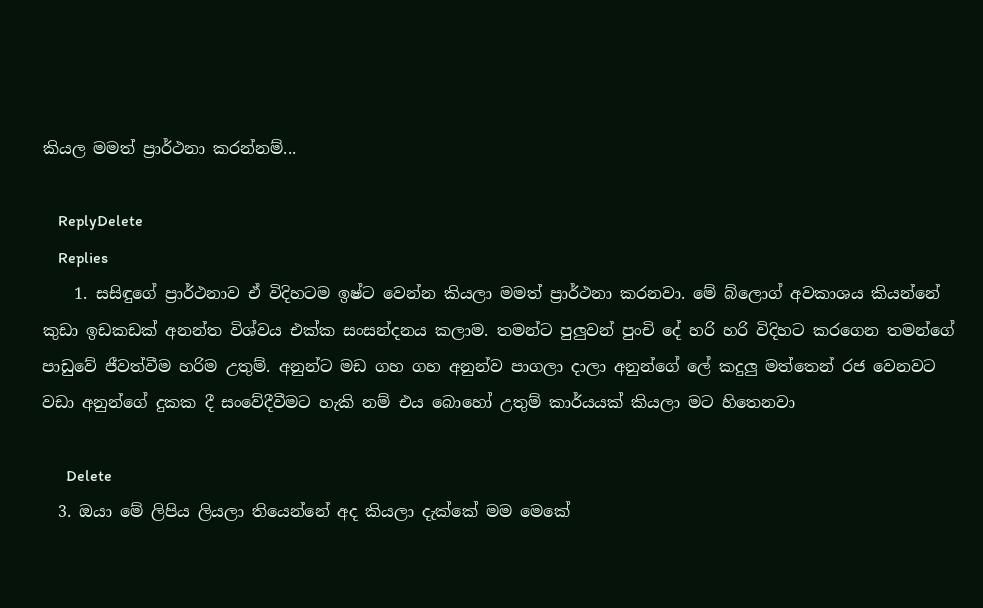කියල මමත් ප්‍රාර්ථනා කරන්නම්...

    ReplyDelete
    Replies
    1. සසිඳුගේ ප්‍රාර්ථනාව ඒ විදිහටම ඉෂ්ට වෙන්න කියලා මමත් ප්‍රාර්ථනා කරනවා. මේ බ්ලොග් අවකාශය කියන්නේ කුඩා ඉඩකඩක් අනන්ත විශ්වය එක්ක සංසන්දනය කලාම. තමන්ට පුලුවන් පුංචි දේ හරි හරි විදිහට කරගෙන තමන්ගේ පාඩුවේ ජීවත්වීම හරිම උතුම්. අනුන්ට මඩ ගහ ගහ අනුන්ව පාගලා දාලා අනුන්ගේ ලේ කදුලු මත්තෙන් රජ වෙනවට වඩා අනුන්ගේ දුකක දී සංවේදීවීමට හැකි නම් එය බොහෝ උතුම් කාර්යයක් කියලා මට හිතෙනවා

      Delete
  3. ඔයා මේ ලිපිය ලියලා තියෙන්නේ අද කියලා දැක්කේ මම මෙකේ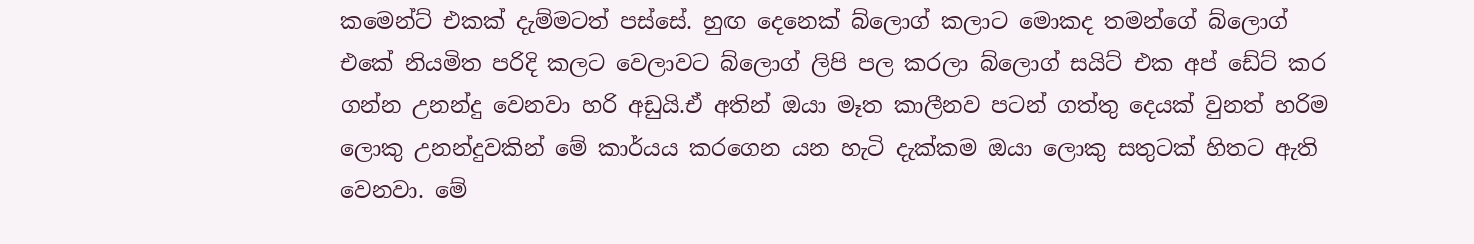කමෙන්ට් එකක් දැම්මටත් පස්සේ. හුඟ දෙනෙක් බ්ලොග් කලාට මොකද තමන්ගේ බ්ලොග් එකේ නියමිත පරිදි කලට වෙලාවට බ්ලොග් ලිපි පල කරලා බ්ලොග් සයිට් එක අප් ඩේට් කර ගන්න උනන්දු වෙනවා හරි අඩුයි.ඒ අතින් ඔයා මෑත කාලීනව පටන් ගත්තු දෙයක් වුනත් හරිම ලොකු උනන්දුවකින් මේ කාර්යය කරගෙන යන හැටි දැක්කම ඔයා ලොකු සතුටක් හිතට ඇති වෙනවා. මේ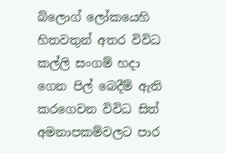බ්ලොග් ලෝකයෙහි හිතවතුන් අතර විවිධ කල්ලි සංගම් හදා ගෙන පිල් බෙදීම් ඇති කරගෙවන විවිධ සිත් අමනාපකම්වලට පාර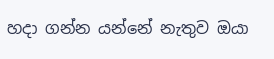හදා ගන්න යන්නේ නැතුව ඔයා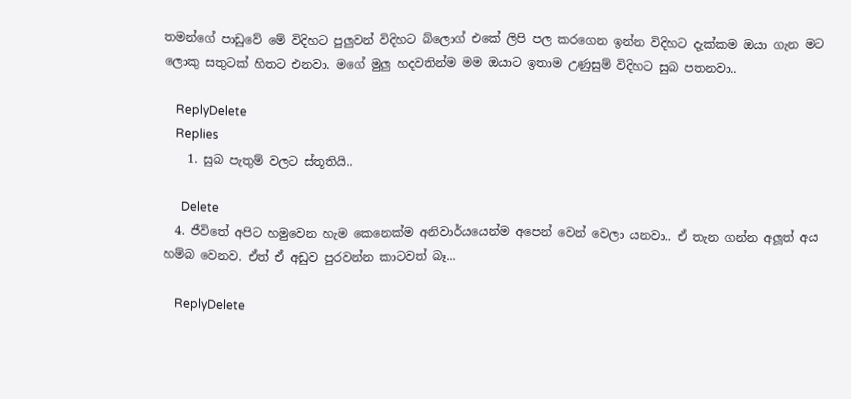තමන්ගේ පාඩුවේ මේ විදිහට පුලුවන් විදිහට බ්ලොග් එකේ ලිපි පල කරගෙන ඉන්න විදිහට දැක්කම ඔයා ගැන මට ලොකු සතුටක් හිතට එනවා. මගේ මුලු හදවතින්ම මම ඔයාට ඉතාම උණුසුම් විදිහට සුබ පතනවා..

    ReplyDelete
    Replies
    1. සුබ පැතුම් වලට ස්තූතියි..

      Delete
  4. ජීවිතේ අපිට හමුවෙන හැම කෙනෙක්ම අනිවාර්යයෙන්ම අපෙන් වෙන් වෙලා යනවා.. ඒ තැන ගන්න අලූත් අය හම්බ වෙනව. ඒත් ඒ අඩුව පුරවන්න කාටවත් බෑ...

    ReplyDelete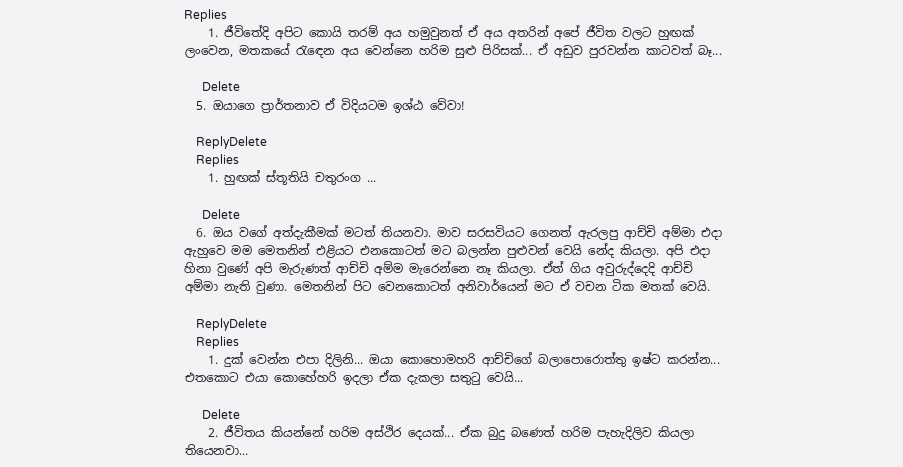Replies
    1. ජීවිතේදි අපිට කොයි තරම් අය හමුවුනත් ඒ අය අතරින් අපේ ජීවිත වලට හුඟක් ලංවෙන, මතකයේ රැඳෙන අය වෙන්නෙ හරිම සුළු පිරිසක්... ඒ අඩුව පුරවන්න කාටවත් බෑ...

      Delete
  5. ඔයාගෙ ප්‍රාර්තනාව ඒ විදියටම ඉශ්ඨ වේවා!

    ReplyDelete
    Replies
    1. හුඟක් ස්තූතියි චතුරංග ...

      Delete
  6. ඔය වගේ අත්දැකීමක් මටත් තියනවා. මාව සරසවියට ගෙනත් ඇරලපු ආච්චි අම්මා එදා ඇහුවෙ මම මෙතනින් එළියට එනකොටත් මට බලන්න පුළුවන් වෙයි නේද කියලා. අපි එදා හිනා වුණේ අපි මැරුණත් ආච්චි අම්ම මැරෙන්නෙ නෑ කියලා. ඒත් ගිය අවුරුද්දෙදි ආච්චි අම්මා නැති වුණා. මෙතනින් පිට වෙනකොටත් අනිවාර්යෙන් මට ඒ වචන ටික මතක් වෙයි.

    ReplyDelete
    Replies
    1. දුක් වෙන්න එපා දිලිනි... ඔයා කොහොමහරි ආච්චිගේ බලාපොරොත්තු ඉෂ්ට කරන්න... එතකොට එයා කොහේහරි ඉදලා ඒක දැකලා සතුටු වෙයි...

      Delete
    2. ජීවිතය කියන්නේ හරිම අස්ථිර දෙයක්... ඒක බුදු බණෙත් හරිම පැහැදිලිව කියලා තියෙනවා...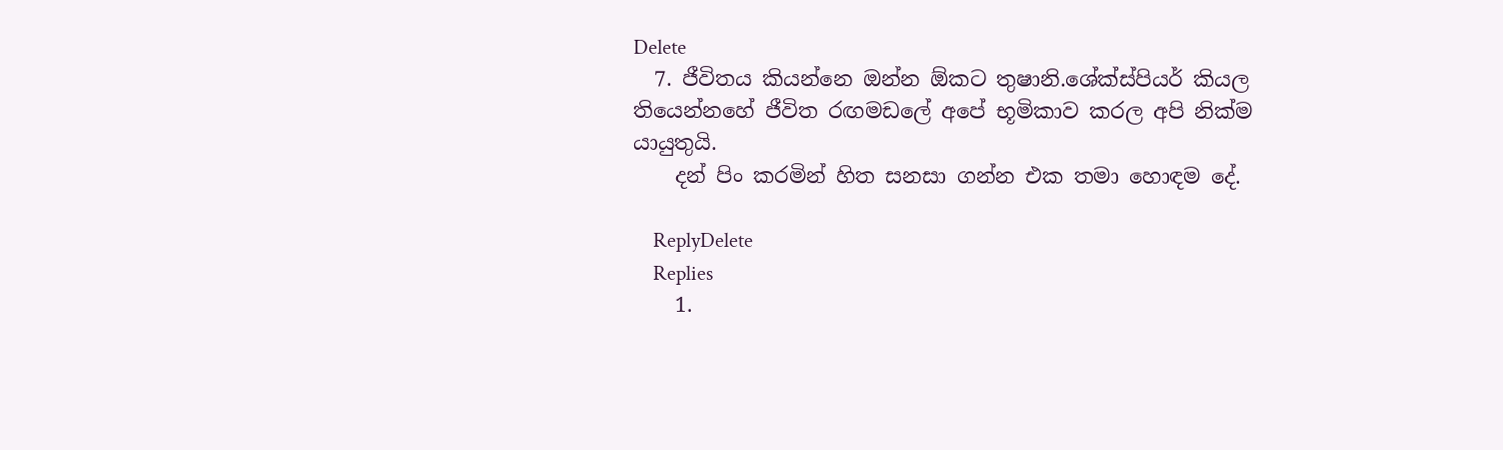Delete
  7. ජීවිතය කියන්නෙ ඔන්න ඕකට තුෂානි.ශේක්ස්පියර් කියල තියෙන්නහේ ජීවිත රඟමඩලේ අපේ භූමිකාව කරල අපි නික්ම යායුතුයි.
    දන් පිං කරමින් හිත සනසා ගන්න එක තමා හොඳම දේ.

    ReplyDelete
    Replies
    1.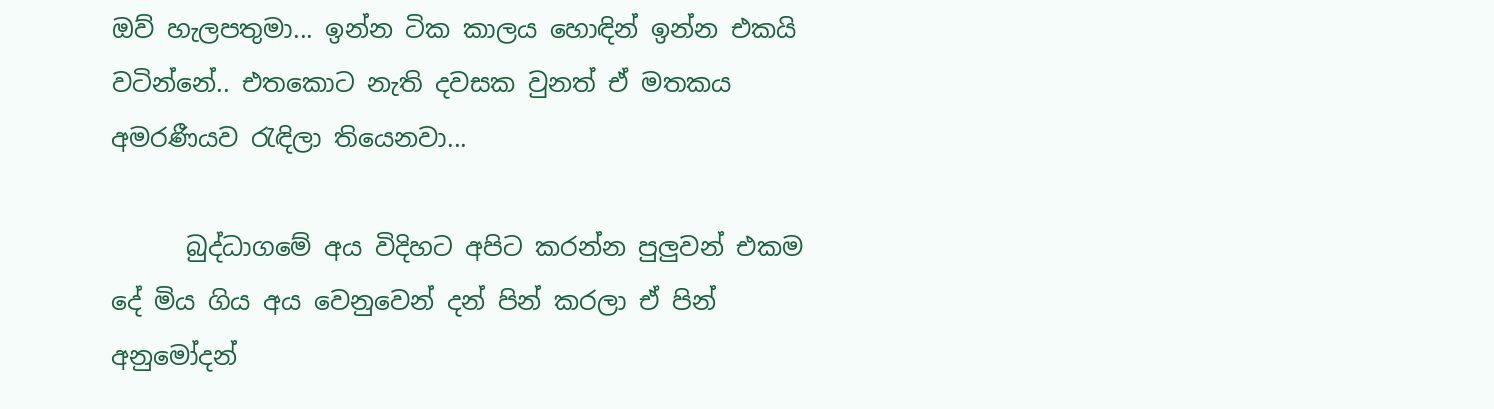ඔව් හැලපතුමා... ඉන්න ටික කාලය හොඳින් ඉන්න එකයි වටින්නේ.. එතකොට නැති දවසක වුනත් ඒ මතකය අමරණීයව රැඳිලා තියෙනවා...

      බුද්ධාගමේ අය විදිහට අපිට කරන්න පුලුවන් එකම දේ මිය ගිය අය වෙනුවෙන් දන් පින් කරලා ඒ පින් අනුමෝදන්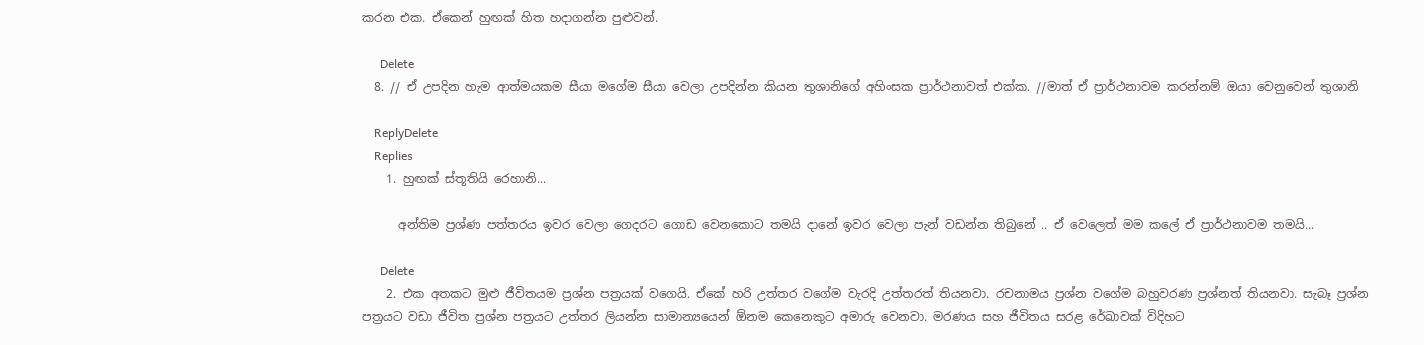කරන එක. ඒකෙන් හුඟක් හිත හදාගන්න පුළුවන්.

      Delete
  8. // ඒ උපදින හැම ආත්මයකම සීයා මගේම සීයා වෙලා උපදින්න කියන තුශානිගේ අහිංසක ප්‍රාර්ථනාවත් එක්ක. //මාත් ඒ ප්‍රාර්ථනාවම කරන්නම් ඔයා වෙනුවෙන් තුශානි

    ReplyDelete
    Replies
    1. හුඟක් ස්තූතියි රෙහානි...

      අන්තිම ප්‍රශ්ණ පත්තරය ඉවර වෙලා ගෙදරට ගොඩ වෙනකොට තමයි දානේ ඉවර වෙලා පැන් වඩන්න තිබුනේ .. ඒ වෙලෙත් මම කලේ ඒ ප්‍රාර්ථනාවම තමයි...

      Delete
    2. එක අතකට මුළු ජීවිතයම ප්‍රශ්න පත්‍රයක් වගෙයි. ඒකේ හරි උත්තර වගේම වැරදි උත්තරත් තියනවා. රචනාමය ප්‍රශ්න වගේම බහුවරණ ප්‍රශ්නත් තියනවා. සැබෑ ප්‍රශ්න පත්‍රයට වඩා ජීවිත ප්‍රශ්න පත්‍රයට උත්තර ලියන්න සාමාන්‍යයෙන් ඕනම කෙනෙකුට අමාරු වෙනවා. මරණය සහ ජීවිතය සරළ රේඛාවක් විදිහට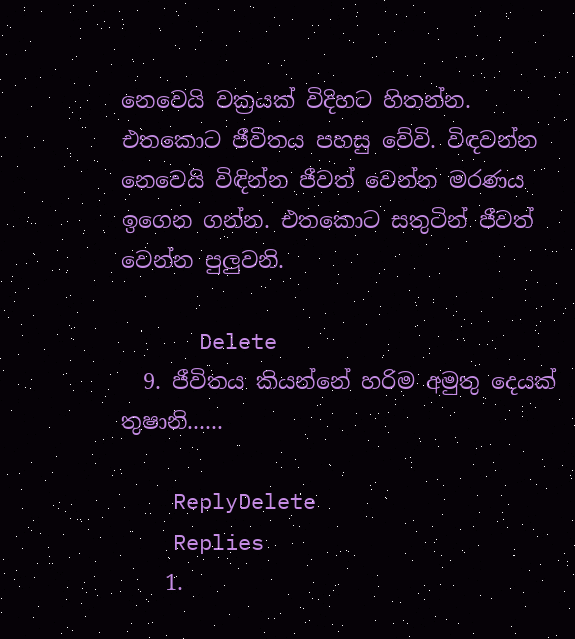නෙවෙයි වක්‍රයක් විදිහට හිතන්න. එතකොට ජීවිතය පහසු වේවි. විඳවන්න නෙවෙයි විඳින්න ජීවත් වෙන්න මරණය ඉගෙන ගන්න. එතකොට සතුටින් ජීවත් වෙන්න පුලුවනි.

      Delete
  9. ජීවිතය කියන්නේ හරිම අමුතු දෙයක් තුෂානි......

    ReplyDelete
    Replies
    1.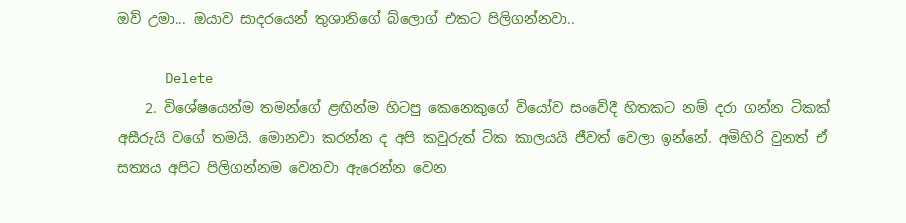ඔව් උමා... ඔයාව සාදරයෙන් තුශානිගේ බ්ලොග් එකට පිලිගන්නවා..

      Delete
    2. විශේෂයෙන්ම තමන්ගේ ළඟින්ම හිටපු කෙනෙකුගේ වියෝව සංවේදී හිතකට නම් දරා ගන්න ටිකක් අසීරුයි වගේ තමයි. මොනවා කරන්න ද අපි කවුරුත් ටික කාලයයි ජීවත් වෙලා ඉන්නේ. අමිහිරි වුනත් ඒ සත්‍යය අපිට පිලිගන්නම වෙනවා ඇරෙන්න වෙන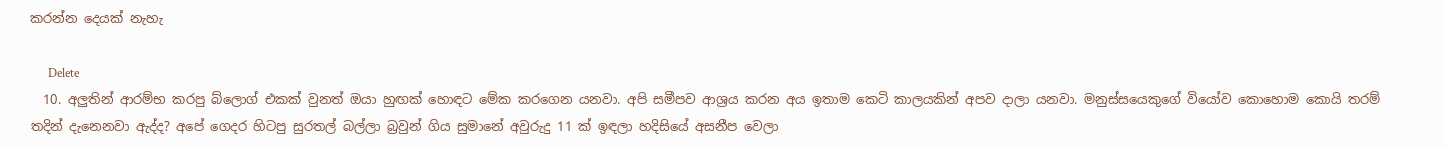කරන්න දෙයක් නැහැ

      Delete
  10. අලුතින් ආරම්භ කරපු බ්ලොග් එකක් වුනත් ඔයා හුඟක් හොඳට මේක කරගෙන යනවා. අපි සමීපව ආශ්‍රය කරන අය ඉතාම කෙටි කාලයකින් අපව දාලා යනවා. මනුස්සයෙකුගේ වියෝව කොහොම කොයි තරම් තදින් දැනෙනවා ඇද්ද? අපේ ගෙදර හිටපු සුරතල් බල්ලා බ්‍රවුන් ගිය සුමානේ අවුරුදු 11 ක් ඉඳලා හදිසියේ අසනීප වෙලා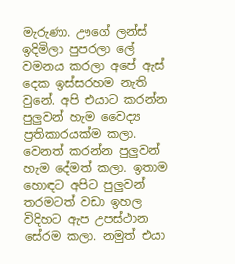මැරුණා. ඌගේ ලන්ස් ඉදිමිලා පුපරලා ලේ වමනය කරලා අපේ ඇස් දෙක ඉස්සරහම නැති වුනේ. අපි එයාට කරන්න පුලුවන් හැම වෛද්‍ය ප්‍රතිකාරයක්ම කලා. වෙනත් කරන්න පුලුවන් හැම දේමත් කලා. ඉතාම හොඳට අපිට පුලුවන් තරමටත් වඩා ඉහල විදිහට ඇප උපස්ථාන සේරම කලා. නමුත් එයා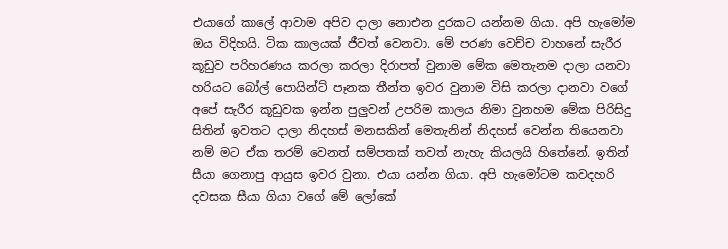එයාගේ කාලේ ආවාම අපිව දාලා නොඑන දුරකට යන්නම ගියා. අපි හැමෝම ඔය විදිහයි. ටික කාලයක් ජීවත් වෙනවා. මේ පරණ වෙච්ච වාහනේ සැරීර කූඩුව පරිහරණය කරලා කරලා දිරාපත් වුනාම මේක මෙතැනම දාලා යනවා හරියට බෝල් පොයින්ට් පෑනක තීන්ත ඉවර වුනාම විසි කරලා දානවා වගේ අපේ සැරීර කූඩුවක ඉන්න පුලුවන් උපරිම කාලය නිමා වුනහම මේක පිරිසිදු සිතින් ඉවතට දාලා නිදහස් මනසකින් මෙතැනින් නිදහස් වෙන්න තියෙනවා නම් මට ඒක තරම් වෙනත් සම්පතක් තවත් නැහැ කියලයි හිතේනේ. ඉතින් සීයා ගෙනාපු ආයුස ඉවර වුනා. එයා යන්න ගියා. අපි හැමෝටම කවදහරි දවසක සීයා ගියා වගේ මේ ලෝකේ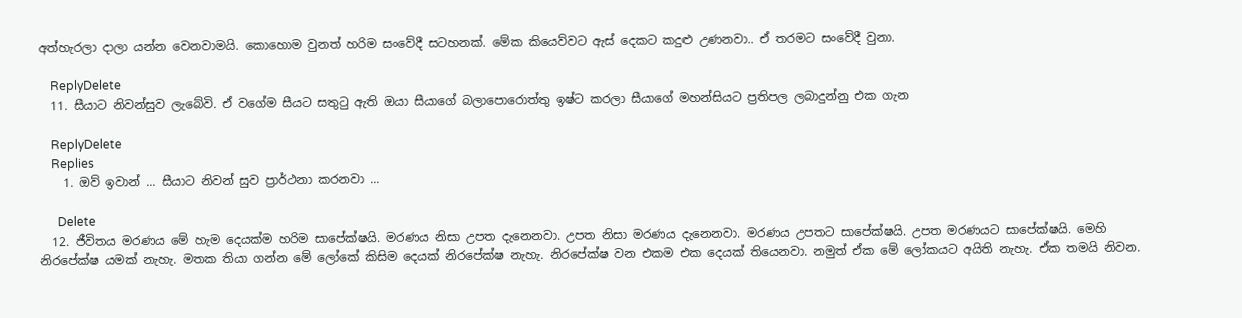අත්හැරලා දාලා යන්න වෙනවාමයි. කොහොම වුනත් හරිම සංවේදී සටහනක්. මේක කියෙව්වට ඇස් දෙකට කදුළු උණනවා.. ඒ තරමට සංවේදී වුනා.

    ReplyDelete
  11. සීයාට නිවන්සුව ලැබේවි. ඒ වගේම සීයට සතුටු ඇති ඔයා සීයාගේ බලාපොරොත්තු ඉෂ්ට කරලා සීයාගේ මහන්සියට ප්‍රතිපල ලබාදුන්නු එක ගැන

    ReplyDelete
    Replies
    1. ඔව් ඉවාන් ... සීයාට නිවන් සුව ප්‍රාර්ථනා කරනවා ...

      Delete
  12. ජීවිතය මරණය මේ හැම දෙයක්ම හරිම සාපේක්ෂයි. මරණය නිසා උපත දැනෙනවා. උපත නිසා මරණය දැනෙනවා. මරණය උපතට සාපේක්ෂයි. උපත මරණයට සාපේක්ෂයි. මෙහි නිරපේක්ෂ යමක් නැහැ. මතක තියා ගන්න මේ ලෝකේ කිසිම දෙයක් නිරපේක්ෂ නැහැ. නිරපේක්ෂ වන එකම එක දෙයක් තියෙනවා. නමුත් ඒක මේ ලෝකයට අයිති නැහැ. ඒක තමයි නිවන.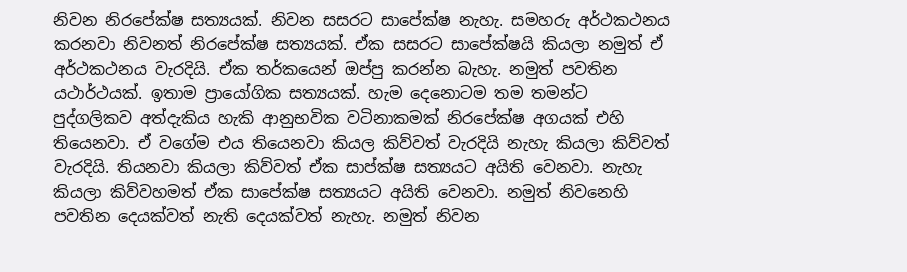නිවන නිරපේක්ෂ සත්‍යයක්. නිවන සසරට සාපේක්ෂ නැහැ. සමහරු අර්ථකථනය කරනවා නිවනත් නිරපේක්ෂ සත්‍යයක්. ඒක සසරට සාපේක්ෂයි කියලා නමුත් ඒ අර්ථකථනය වැරදියි. ඒක තර්කයෙන් ඔප්පු කරන්න බැහැ. නමුත් පවතින යථාර්ථයක්. ඉතාම ප්‍රායෝගික සත්‍යයක්. හැම දෙනොටම තම තමන්ට පුද්ගලිකව අත්දැකිය හැකි ආනුභවික වටිනාකමක් නිරපේක්ෂ අගයක් එහි තියෙනවා. ඒ වගේම එය තියෙනවා කියල කිව්වත් වැරදියි නැහැ කියලා කිව්වත් වැරදියි. තියනවා කියලා කිව්වත් ඒක සාප්ක්ෂ සත්‍යයට අයිති වෙනවා. නැහැ කියලා කිව්වහමත් ඒක සාපේක්ෂ සත්‍යයට අයිති වෙනවා. නමුත් නිවනෙහි පවතින දෙයක්වත් නැති දෙයක්වත් නැහැ. නමුත් නිවන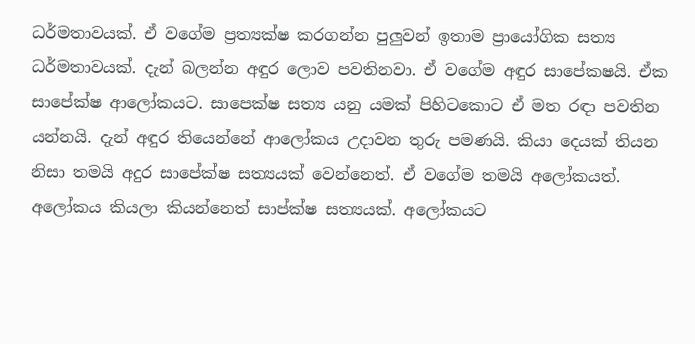ධර්මතාවයක්. ඒ වගේම ප්‍රත්‍යක්ෂ කරගන්න පුලුවන් ඉතාම ප්‍රායෝගික සත්‍ය ධර්මතාවයක්. දැන් බලන්න අඳුර ලොව පවතිනවා. ඒ වගේම අඳුර සාපේකෂයි. ඒක සාපේක්ෂ ආලෝකයට. සාපෙක්ෂ සත්‍ය යනු යමක් පිහිටකොට ඒ මත රඳා පවතින යන්නයි. දැන් අඳුර තියෙන්නේ ආලෝකය උදාවන තුරු පමණයි. කියා දෙයක් තියන නිසා තමයි අදුර සාපේක්ෂ සත්‍යයක් වෙන්නෙත්. ඒ වගේම තමයි අලෝකයත්. අලෝකය කියලා කියන්නෙත් සාප්ක්ෂ සත්‍යයක්. අලෝකයට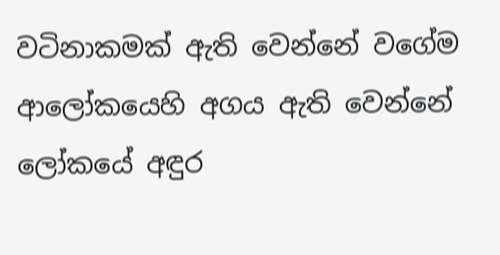වටිනාකමක් ඇති වෙන්නේ වගේම ආලෝකයෙහි අගය ඇති වෙන්නේ ලෝකයේ අඳුර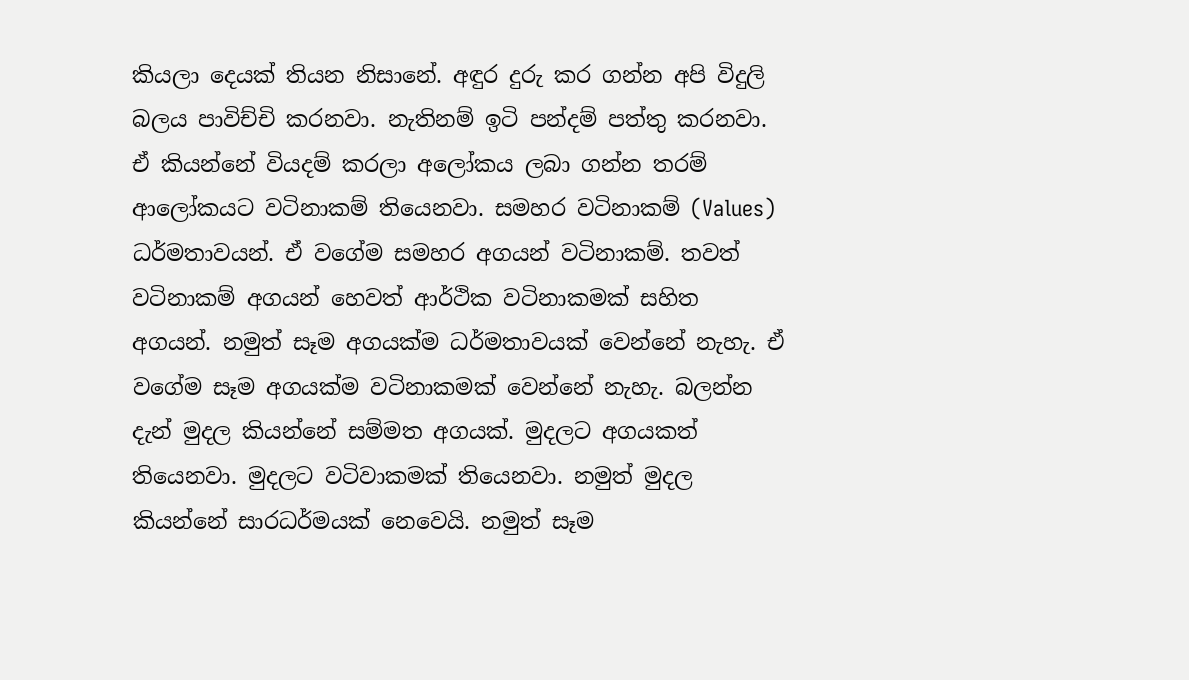කියලා දෙයක් තියන නිසානේ. අඳුර දුරු කර ගන්න අපි විදුලි බලය පාවිච්චි කරනවා. නැතිනම් ඉටි පන්දම් පත්තු කරනවා. ඒ කියන්නේ වියදම් කරලා අලෝකය ලබා ගන්න තරම් ආලෝකයට වටිනාකම් තියෙනවා. සමහර වටිනාකම් (Values) ධර්මතාවයන්. ඒ වගේම සමහර අගයන් වටිනාකම්. තවත් වටිනාකම් අගයන් හෙවත් ආර්ථික වටිනාකමක් සහිත අගයන්. නමුත් සෑම අගයක්ම ධර්මතාවයක් වෙන්නේ නැහැ. ඒ වගේම සෑම අගයක්ම වටිනාකමක් වෙන්නේ නැහැ. බලන්න දැන් මුදල කියන්නේ සම්මත අගයක්. මුදලට අගයකත් තියෙනවා. මුදලට වටිවාකමක් තියෙනවා. නමුත් මුදල කියන්නේ සාරධර්මයක් නෙවෙයි. නමුත් සෑම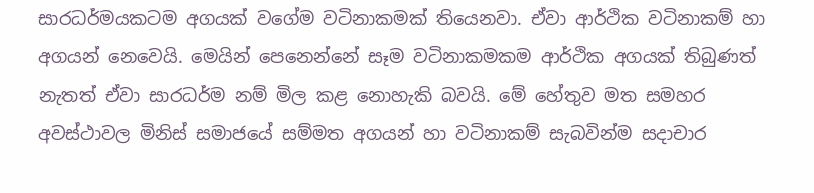සාරධර්මයකටම අගයක් වගේම වටිනාකමක් තියෙනවා. ඒවා ආර්ථික වටිනාකම් හා අගයන් නෙවෙයි. මෙයින් පෙනෙන්නේ සෑම වටිනාකමකම ආර්ථික අගයක් තිබුණත් නැතත් ඒවා සාරධර්ම නම් මිල කළ නොහැකි බවයි. මේ හේතුව මත සමහර අවස්ථාවල මිනිස් සමාජයේ සම්මත අගයන් හා වටිනාකම් සැබවින්ම සදාචාර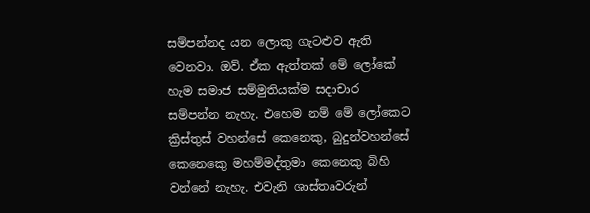සම්පන්නද යන ලොකු ගැටළුව ඇති වෙනවා. ඔව්. ඒක ඇත්තක් මේ ලෝකේ හැම සමාජ සම්මුතියක්ම සදාචාර සම්පන්න නැහැ. එහෙම නම් මේ ලෝකෙට ක්‍රිස්තුස් වහන්සේ කෙනෙකු, බුදුන්වහන්සේ කෙනෙකෙු මහම්මද්තුමා කෙනෙකු බිහි වන්නේ නැහැ. එවැනි ශාස්තෘවරුන්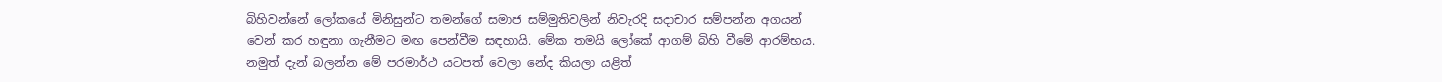බිහිවන්නේ ලෝකයේ මිනිසුන්ට තමන්ගේ සමාජ සම්මුතිවලින් නිවැරදි සදාචාර සම්පන්න අගයන් වෙන් කර හඳුනා ගැනීමට මඟ පෙන්වීම සඳහායි. මේක තමයි ලෝකේ ආගම් බිහි වීමේ ආරම්භය. නමුත් දැන් බලන්න මේ පරමාර්ථ යටපත් වෙලා නේද කියලා යළිත්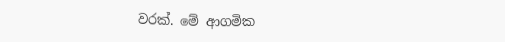වරක්. මේ ආගමික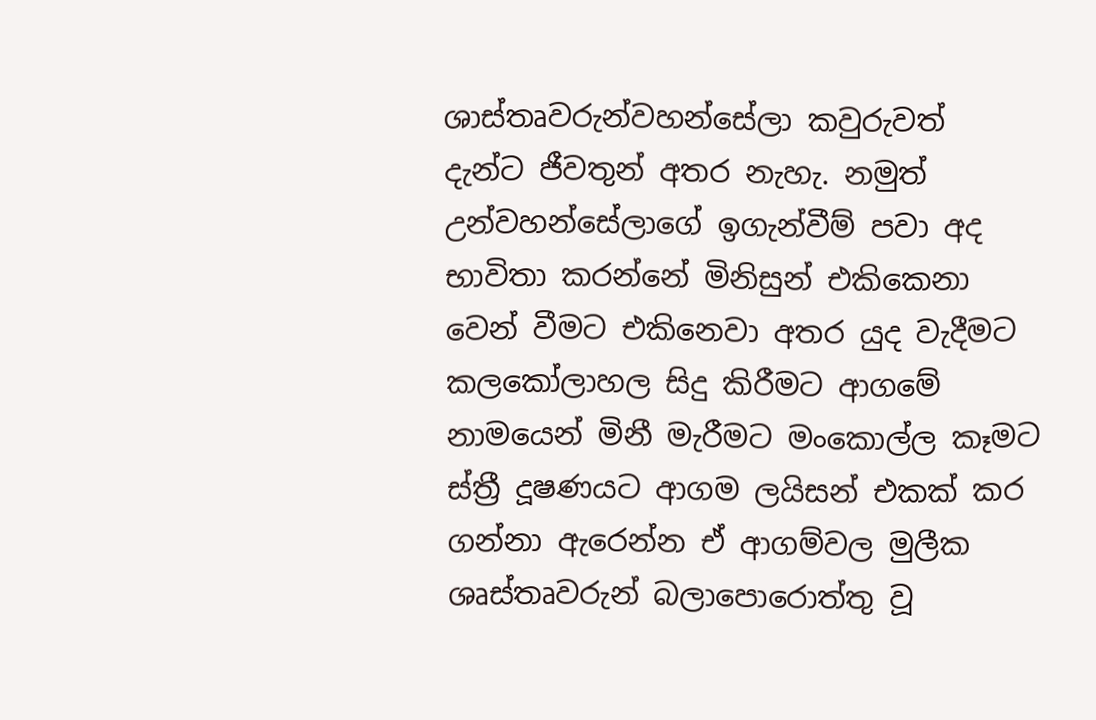ශාස්තෘවරුන්වහන්සේලා කවුරුවත් දැන්ට ජීවතුන් අතර නැහැ. නමුත් උන්වහන්සේලාගේ ඉගැන්වීම් පවා අද භාවිතා කරන්නේ මිනිසුන් එකිකෙනා වෙන් වීමට එකිනෙවා අතර යුද වැදීමට කලකෝලාහල සිදු කිරීමට ආගමේ නාමයෙන් මිනී මැරීමට මංකොල්ල කෑමට ස්ත්‍රී දූෂණයට ආගම ලයිසන් එකක් කර ගන්නා ඇරෙන්න ඒ ආගම්වල මුලීක ශෘස්තෘවරුන් බලාපොරොත්තු වූ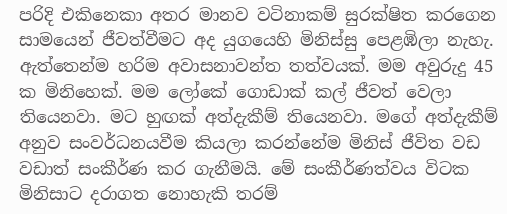පරිදි එකිනෙකා අතර මානව වටිනාකම් සුරක්ෂිත කරගෙන සාමයෙන් ජීවත්වීමට අද යුගයෙහි මිනිස්සු පෙළඹිලා නැහැ. ඇත්තෙන්ම හරිම අවාසනාවන්ත තත්වයක්. මම අවුරුදු 45 ක මිනිහෙක්. මම ලෝකේ ගොඩාක් කල් ජීවත් වෙලා තියෙනවා. මට හුඟක් අත්දැකීම් තියෙනවා. මගේ අත්දැකීම් අනුව සංවර්ධනයවීම කියලා කරන්නේම මිනිස් ජීවිත වඩ වඩාත් සංකීර්ණ කර ගැනීමයි. මේ සංකීර්ණත්වය විටක මිනිසාට දරාගත නොහැකි තරම්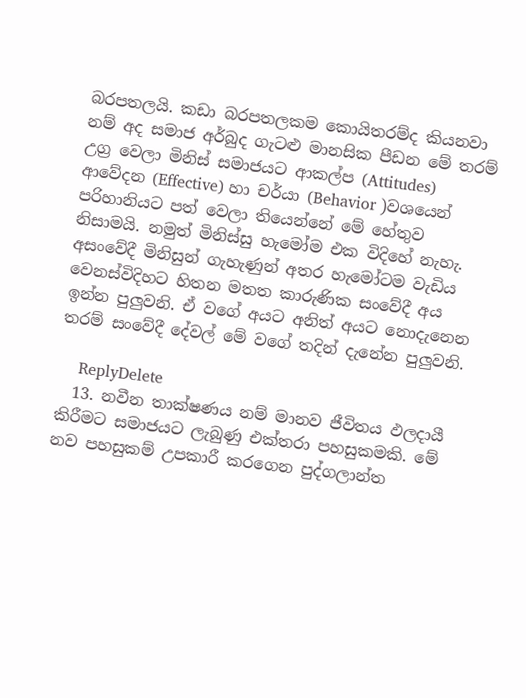බරපතලයි. කඩා බරපතලකම කොයිතරම්ද කියනවා නම් අද සමාජ අර්බුද ගැටළු මානසික පීඩන මේ තරම් උග්‍ර වෙලා මිනිස් සමාජයට ආකල්ප (Attitudes) ආවේදන (Effective) හා චර්යා (Behavior )වශයෙන් පරිහානියට පත් වෙලා තියෙන්නේ මේ හේතුව නිසාමයි. නමුත් මිනිස්සු හැමෝම එක විදිහේ නැහැ. අසංවේදී මිනිසුන් ගැහැණුන් අතර හැමෝටම වැඩිය වෙනස්විදිහට හිතන මතත කාරුණික සංවේදී අය ඉන්න පුලුවනි. ඒ වගේ අයට අනිත් අයට නොදැනෙන තරම් සංවේදී දේවල් මේ වගේ තදින් දැනේන පුලුවනි.

    ReplyDelete
  13. නවීන තාක්ෂණය නම් මානව ජීවිතය ඵලදායී කිරීමට සමාජයට ලැබුණු එක්තරා පහසුකමකි. මේ නව පහසුකම් උපකාරී කරගෙන පුද්ගලාන්ත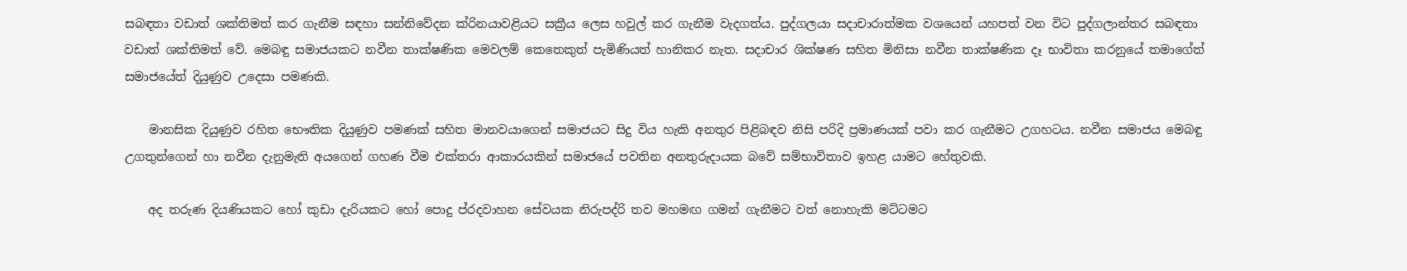සබඳතා වඩාත් ශක්තිමත් කර ගැනීම සඳහා සන්නිවේදන ක්රිනයාවළියට සක්‍රීය ලෙස හවුල් කර ගැනීම වැදගත්ය. පුද්ගලයා සදාචාරාත්මක වශයෙන් යහපත් වන විට පුද්ගලාන්තර සබඳතා වඩාත් ශක්තිමත් වේ. මෙබඳු සමාජයකට නවීන තාක්ෂණික මෙවලම් කෙතෙකුත් පැමිණියත් හානිකර නැත. සදාචාර ශික්ෂණ සහිත මිනිසා නවීන තාක්ෂණික දෑ භාවිතා කරනුයේ තමාගේත් සමාජයේත් දියුණුව උදෙසා පමණකි.

    මානසික දියුණුව රහිත භෞතික දියුණුව පමණක් සහිත මානවයාගෙන් සමාජයට සිදු විය හැකි අනතුර පිළිබඳව නිසි පරිදි ප්‍රමාණයක් පවා කර ගැනීමට උගහටය. නවීන සමාජය මෙබඳු උගතුන්ගෙන් හා නවීන දැනුමැති අයගෙන් ගහණ වීම එක්තරා ආකාරයකින් සමාජයේ පවතින අනතුරුදායක බවේ සම්භාවිතාව ඉහළ යාමට හේතුවකි.

    අද තරුණ දියණියකට හෝ කුඩා දැරියකට හෝ පොදු ප්රදවාහන සේවයක නිරුපද්රි තව මහමඟ ගමන් ගැනීමට වත් නොහැකි මට්ටමට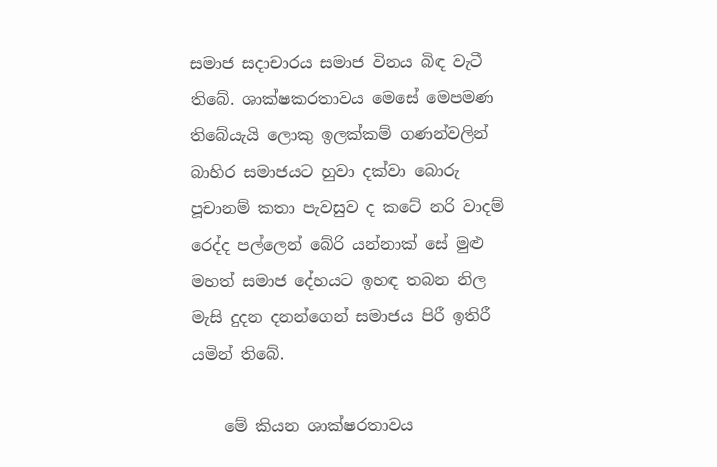සමාජ සදාචාරය සමාජ විනය බිඳ වැටී තිබේ. ශාක්ෂකරතාවය මෙසේ මෙපමණ තිබේයැයි ලොකු ඉලක්කම් ගණන්වලින් බාහිර සමාජයට හුවා දක්වා බොරු පූචානම් කතා පැවසුව ද කටේ නරි වාදම් රෙද්ද පල්ලෙන් බේරි යන්නාක් සේ මුළු මහත් සමාජ දේහයට ඉහඳ තබන නිල මැසි දුදන දනන්ගෙන් සමාජය පිරී ඉතිරී යමින් තිබේ.

    මේ කියන ශාක්ෂරතාවය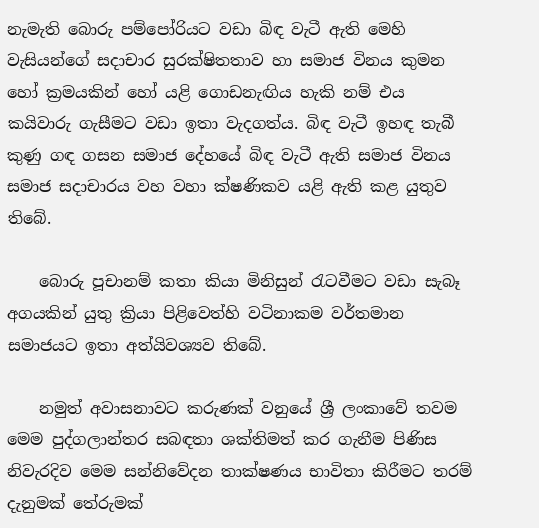නැමැති බොරු පම්පෝරියට වඩා බිඳ වැටී ඇති මෙහි වැසියන්ගේ සදාචාර සුරක්ෂිතතාව හා සමාජ විනය කුමන හෝ ක්‍රමයකින් හෝ යළි ගොඩනැඟිය හැකි නම් එය කයිවාරු ගැසීමට වඩා ඉතා වැදගත්ය. බිඳ වැටී ඉහඳ තැබී කුණු ගඳ ගසන සමාජ දේහයේ බිඳ වැටී ඇති සමාජ විනය සමාජ සදාචාරය වහ වහා ක්ෂණිකව යළි ඇති කළ යුතුව තිබේ.

    බොරු පූචානම් කතා කියා මිනිසුන් රැටවීමට වඩා සැබෑ අගයකින් යුතු ක්‍රියා පිළිවෙත්හි වටිනාකම වර්තමාන සමාජයට ඉතා අත්යිවශ්‍යව තිබේ.

    නමුත් අවාසනාවට කරුණක් වනුයේ ශ්‍රී ලංකාවේ තවම මෙම පුද්ගලාන්තර සබඳතා ශක්තිමත් කර ගැනීම පිණිස නිවැරදිව මෙම සන්නිවේදන තාක්ෂණය භාවිතා කිරීමට තරම් දැනුමක් තේරුමක්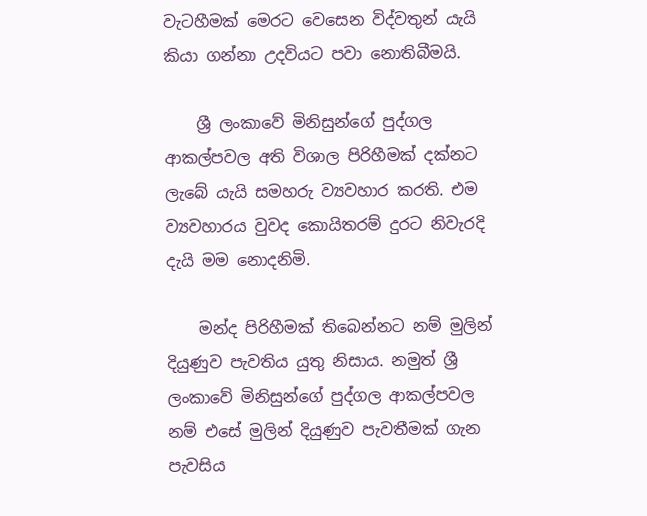වැටහීමක් මෙරට වෙසෙන විද්වතුන් යැයි කියා ගන්නා උදවියට පවා නොතිබීමයි.

    ශ්‍රී ලංකාවේ මිනිසුන්ගේ පුද්ගල ආකල්පවල අති විශාල පිරිහීමක් දක්නට ලැබේ යැයි සමහරු ව්‍යවහාර කරති. එම ව්‍යවහාරය වුවද කොයිතරම් දුරට නිවැරදි දැයි මම නොදනිමි.

    මන්ද පිරිහීමක් තිබෙන්නට නම් මුලින් දියුණුව පැවතිය යුතු නිසාය. නමුත් ශ්‍රී ලංකාවේ මිනිසුන්ගේ පුද්ගල ආකල්පවල නම් එසේ මුලින් දියුණුව පැවතීමක් ගැන පැවසිය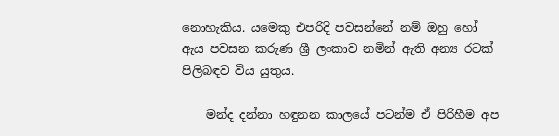නොහැකිය. යමෙකු එපරිදි පවසන්නේ නම් ඔහු හෝ ඇය පවසන කරුණ ශ්‍රී ලංකාව නමින් ඇති අන්‍ය රටක් පිලිබඳව විය යුතුය.

    මන්ද දන්නා හඳුනන කාලයේ පටන්ම ඒ පිරිහීම අප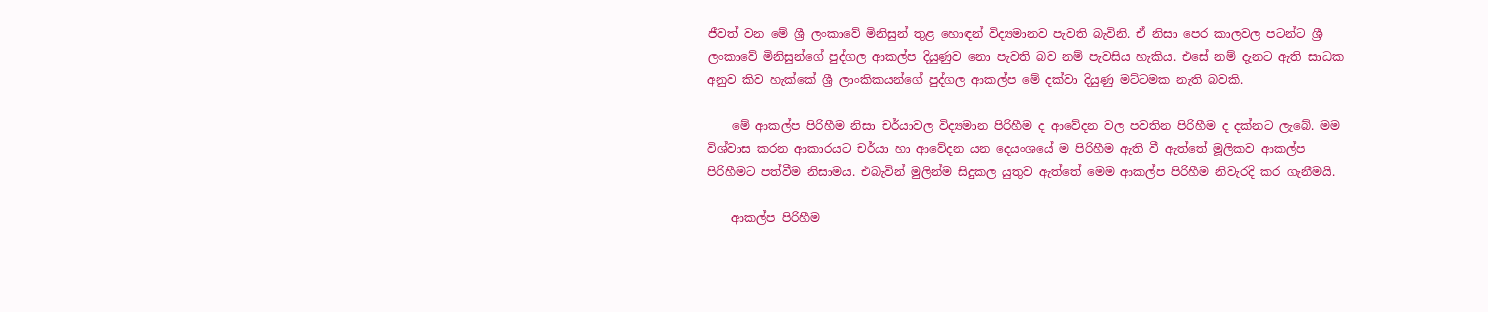ජීවත් වන මේ ශ්‍රී ලංකාවේ මිනිසුන් තුළ හොඳන් විද්‍යමානව පැවති බැවිනි. ඒ නිසා පෙර කාලවල පටන්ට ශ්‍රී ලංකාවේ මිනිසුන්ගේ පුද්ගල ආකල්ප දියුණුව නො පැවති බව නම් පැවසිය හැකිය. එසේ නම් දැනට ඇති සාධක අනුව කිව හැක්කේ ශ්‍රී ලාංකිකයන්ගේ පුද්ගල ආකල්ප මේ දක්වා දියුණු මට්ටමක නැති බවකි.

    මේ ආකල්ප පිරිහීම නිසා චර්යාවල විද්‍යමාන පිරිහීම ද ආවේදන වල පවතින පිරිහීම ද දක්නට ලැබේ. මම විශ්වාස කරන ආකාරයට චර්යා හා ආවේදන යන දෙයංශයේ ම පිරිහීම ඇති වී ඇත්තේ මූලිකව ආකල්ප පිරිහීමට පත්වීම නිසාමය. එබැවින් මුලින්ම සිදුකල යුතුව ඇත්තේ මෙම ආකල්ප පිරිහීම නිවැරදි කර ගැනීමයි.

    ආකල්ප පිරිහීම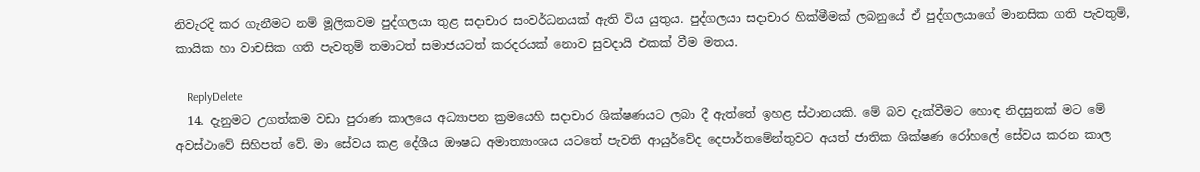නිවැරදි කර ගැනීමට නම් මූලිකවම පුද්ගලයා තුළ සදාචාර සංවර්ධනයක් ඇති විය යුතුය. පුද්ගලයා සදාචාර හික්මීමක් ලබනුයේ ඒ පුද්ගලයාගේ මානසික ගති පැවතුම්, කායික හා වාචසික ගති පැවතුම් තමාටත් සමාජයටත් කරදරයක් නොව සුවදායි එකක් වීම මතය.

    ReplyDelete
  14. දැනුමට උගත්කම වඩා පුරාණ කාලයෙ අධ්‍යාපන ක්‍රමයෙහි සදාචාර ශික්ෂණයට ලබා දී ඇත්තේ ඉහළ ස්ථානයකි. මේ බව දැක්වීමට හොඳ නිදසුනක් මට මේ අවස්ථාවේ සිහිපත් වේ. මා සේවය කළ දේශීය ඖෂධ අමාත්‍යාංශය යටතේ පැවති ආයුර්වේද දෙපාර්තමේන්තුවට අයත් ජාතික ශික්ෂණ රෝහලේ සේවය කරන කාල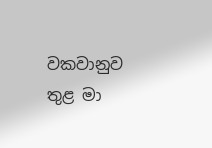වකවානුව තුළ මා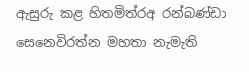ඇසුරු කළ හිතමිත්රඅ රන්බණ්ඩා සෙනෙවිරත්න මහතා නැමැති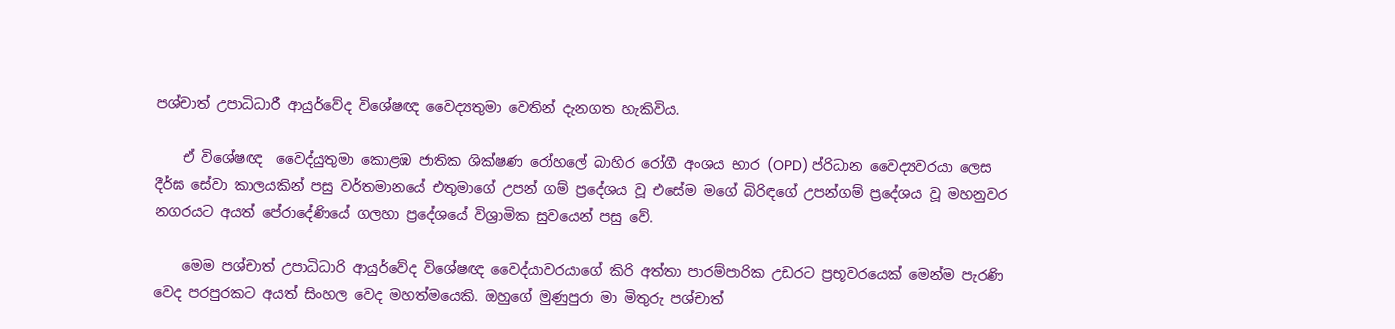පශ්චාත් උපාධිධාරී ආයුර්වේද විශේෂඥ වෛද්‍යතුමා වෙතින් දැනගත හැකිවිය.

    ඒ විශේෂඥ ‍ වෛද්යුතුමා කොළඹ ජාතික ශික්ෂණ රෝහලේ බාහිර රෝගී අංශය භාර (OPD) ප්රිධාන වෛද්‍යවරයා ලෙස දීර්ඝ සේවා කාලයකින් පසු වර්තමානයේ එතුමාගේ උපන් ගම් ප්‍රදේශය වූ එසේම මගේ බිරිඳගේ උපන්ගම් ප්‍රදේශය වූ මහනුවර නගරයට අයත් පේරාදේණියේ ගලහා ප්‍රදේශයේ විශ්‍රාමික සුවයෙන් පසු වේ.

    මෙම පශ්චාත් උපාධිධාරි ආයුර්වේද විශේෂඥ වෛද්යාවරයාගේ කිරි අත්තා පාරම්පාරික උඩරට ප්‍රභූවරයෙක් මෙන්ම පැරණි වෙද පරපුරකට අයත් සිංහල වෙද මහත්මයෙකි. ඔහුගේ මුණුපුරා මා මිතුරු පශ්චාත්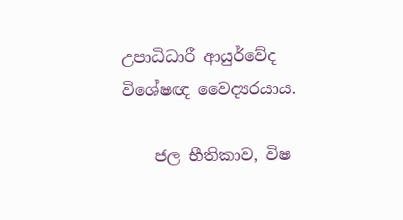උපාධිධාරී ආයුර්වේද විශේෂඥ වෛද්‍යරයාය.

    ජල භීතිකාව, විෂ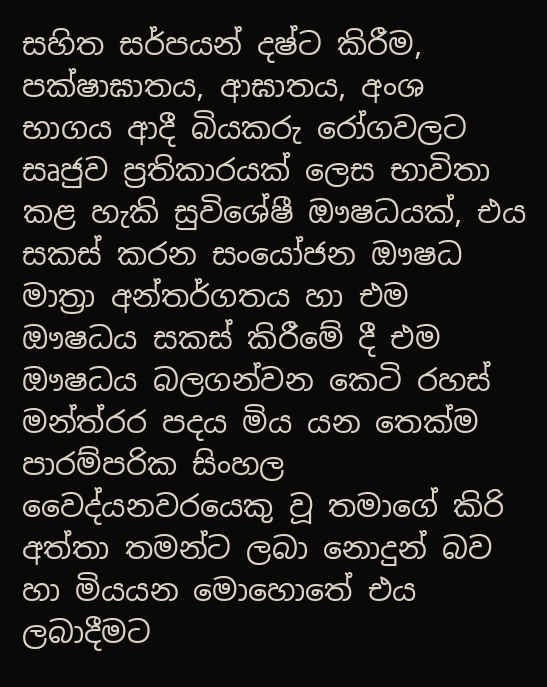සහිත සර්පයන් දෂ්ට කිරීම, පක්ෂාඝාතය, ආඝාතය, අංශ භාගය ආදී බියකරු රෝගවලට සෘජුව ප්‍රතිකාරයක් ලෙස භාවිතා කළ හැකි සුවිශේෂී ඖෂධයක්, එය සකස් කරන සංයෝජන ඖෂධ මාත්‍රා අන්තර්ගතය හා එම ඖෂධය සකස් කිරීමේ දී එම ඖෂධය බලගන්වන කෙටි රහස් මන්ත්රර පදය මිය යන තෙක්ම පාරම්පරික සිංහල වෛද්යනවරයෙකු වූ තමාගේ කිරි අත්තා තමන්ට ලබා නොදුන් බව හා මියයන මොහොතේ එය ලබාදීමට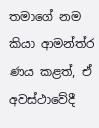තමාගේ නම කියා ආමන්ත්ර ණය කළත්, ඒ අවස්ථාවේදී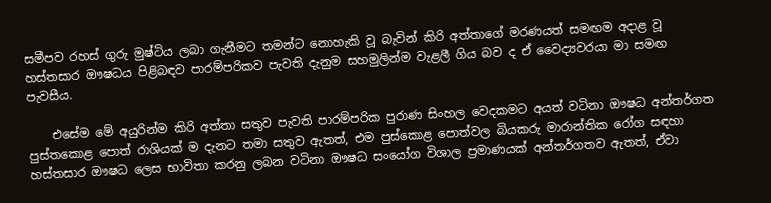සමීපව රහස් ගුරු මුෂ්ටිය ලබා ගැනීමට තමන්ට නොහැකි වූ බැවින් කිරි අත්තාගේ මරණයත් සමඟම අදාළ වූ හස්තසාර ඖෂධය පිළිබඳව පාරම්පරිකව පැවති දැනුම සහමුලින්ම වැළලී ගිය බව ද ඒ වෛද්‍යවරයා මා සමඟ පැවසීය.

    එසේම මේ අයුරින්ම කිරි අත්තා සතුව පැවති පාරම්පරික පුරාණ සිංහල වෙදකමට අයත් වටිනා ඖෂධ අන්තර්ගත පුස්තකොළ පොත් රාශියක් ම දැනට තමා සතුව ඇතත්, එම පුස්කොළ පොත්වල බියකරු මාරාන්තික රෝග සඳහා හස්තසාර ඖෂධ ලෙස භාවිතා කරනු ලබන වටිනා ඖෂධ සංයෝග විශාල ප්‍රමාණයක් අන්තර්ගතව ඇතත්, ඒවා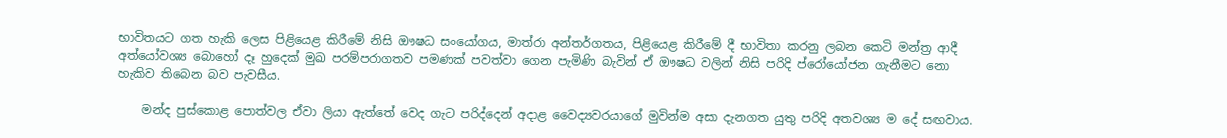භාවිතයට ගත හැකි ලෙස පිළියෙළ කිරීමේ නිසි ඖෂධ සංයෝගය, මාත්රා අන්තර්ගතය, පිළියෙළ කිරීමේ දී භාවිතා කරනු ලබන කෙටි මන්ත්‍ර ආදී අත්යෝවශ්‍ය බොහෝ දෑ හුදෙක් මුඛ පරම්පරාගතව පමණක් පවත්වා ගෙන පැමිණි බැවින් ඒ ඖෂධ වලින් නිසි පරිදි ප්රෝයෝජන ගැනීමට නො හැකිව තිබෙන බව පැවසීය.

    මන්ද පුස්කොළ පොත්වල ඒවා ලියා ඇත්තේ වෙද ගැට පරිද්දෙන් අදාළ වෛද්‍යවරයාගේ මුවින්ම අසා දැනගත යුතු පරිදි අතවශ්‍ය ම දේ සඟවාය.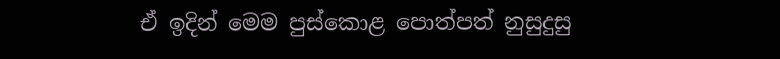ඒ ඉදින් මෙම පුස්කොළ පොත්පත් නුසුදුසු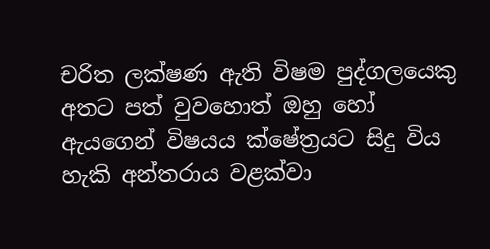චරිත ලක්ෂණ ඇති විෂම පුද්ගලයෙකු අතට පත් වුවහොත් ඔහු හෝ ඇයගෙන් විෂයය ක්ෂේත්‍රයට සිදු විය හැකි අන්තරාය වළක්වා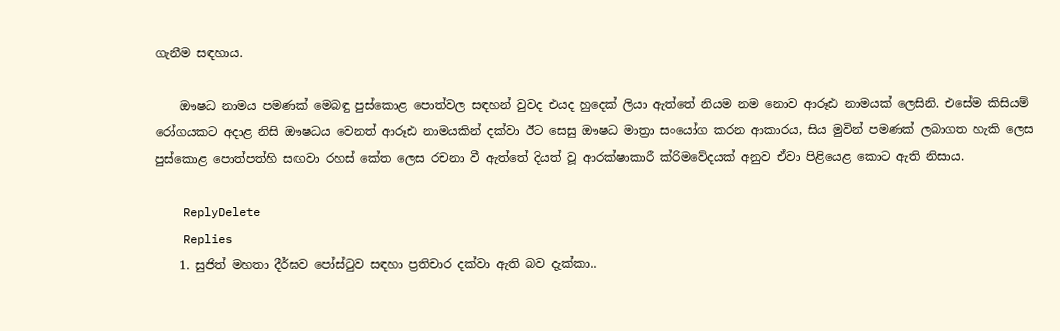ගැනීම සඳහාය.

    ඖෂධ නාමය පමණක් මෙබඳු පුස්කොළ පොත්වල සඳහන් වුවද එයද හුදෙක් ලියා ඇත්තේ නියම නම නොව ආරූඪ නාමයක් ලෙසිනි. එසේම කිසියම් රෝගයකට අදාළ නිසි ඖෂධය වෙනත් ආරූඪ නාමයකින් දක්වා ඊට සෙසු ඖෂධ මාත්‍රා සංයෝග කරන ආකාරය, සිය මුවින් පමණක් ලබාගත හැකි ලෙස පුස්කොළ පොත්පත්හි සඟවා රහස් කේත ලෙස රචනා වී ඇත්තේ දියත් වූ ආරක්ෂාකාරී ක්රිමවේදයක් අනුව ඒවා පිළියෙළ කොට ඇති නිසාය.

    ReplyDelete
    Replies
    1. සුජිත් මහතා දීර්ඝව පෝස්‍ටුව සඳහා ප්‍රතිචාර දක්වා ඇති බව දැක්කා..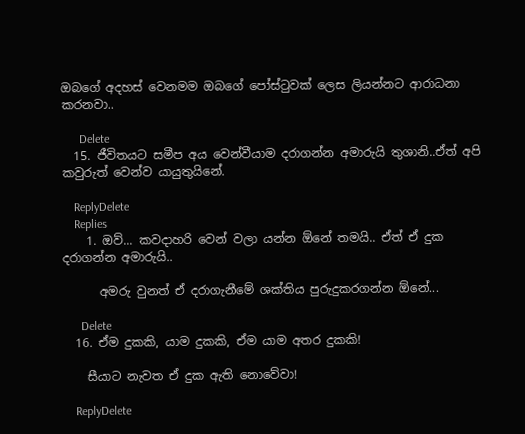ඔබගේ අදහස් වෙනමම ඔබගේ පෝස්‍ටුවක් ලෙස ලියන්නට ආරාධනා කරනවා..

      Delete
  15. ජීවිතයට සමීප අය වෙන්වීයාම දරාගන්න අමාරුයි තුශානි..ඒත් අපි කවුරුත් වෙන්ව යායුතුයිනේ.

    ReplyDelete
    Replies
    1. ඔව්... කවදාහරි වෙන් වලා යන්න ඕනේ තමයි.. ඒත් ඒ දුක දරාගන්න අමාරුයි..

      අමරු වුනත් ඒ දරාගැනීමේ ශක්තිය පුරුදුකරගන්න ඕනේ...

      Delete
  16. ඒම දුකකි, යාම දුකකි, ඒම යාම අතර දුකකි!

    සීයාට නැවත ඒ දුක ඇති නොවේවා!

    ReplyDelete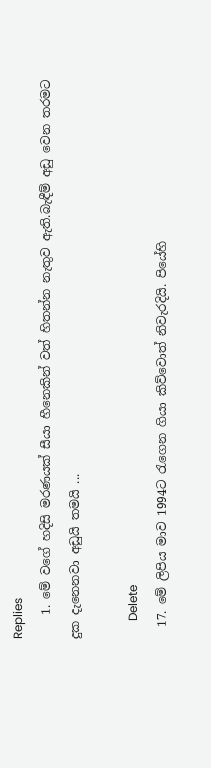Replies
    1. මේ වගේ හදිසි මරණයක් සීයා හීනෙකින් වත් හිතන්න නැතුව ඇති.බැඳීම් අඩු වෙන තරමට දුක දැනෙනවා අඩුයි තමයි ...

      Delete
  17. මේ ලිපිය මාව 1994ට රැගෙන ගියා කිව්වොත් නිවැරදියි. පියේහි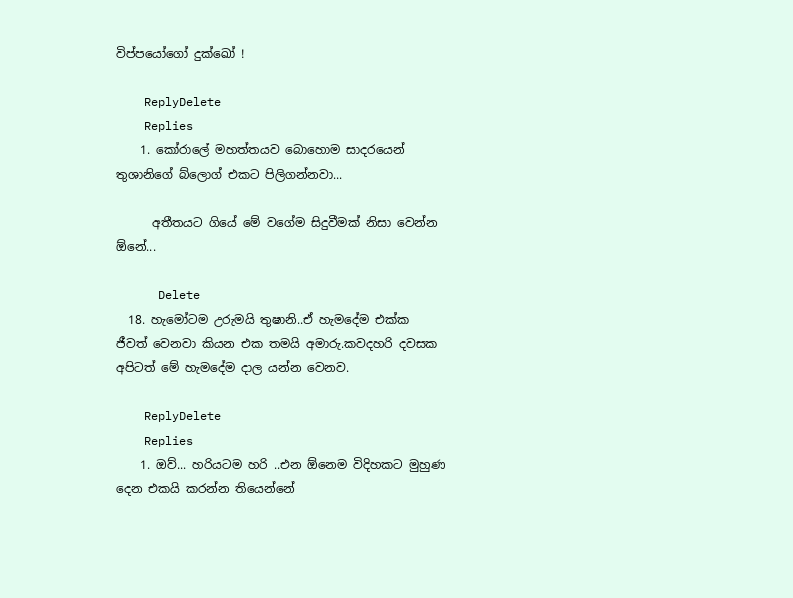විප්පයෝගෝ දුක්ඛෝ !

    ReplyDelete
    Replies
    1. කෝරාලේ මහත්තයව බොහොම සාදරයෙන් තුශානිගේ බ්ලොග් එකට පිලිගන්නවා...

      අතීතයට ගියේ මේ වගේම සිදුවීමක් නිසා වෙන්න ඕනේ...

      Delete
  18. හැමෝටම උරුමයි තුෂානි..ඒ හැමදේම එක්ක ජීවත් වෙනවා කියන එක තමයි අමාරු.කවදහරි දවසක අපිටත් මේ හැමදේම දාල යන්න වෙනව.

    ReplyDelete
    Replies
    1. ඔව්... හරියටම හරි ..එන ඕනෙම විදිහකට මුහුණ දෙන එකයි කරන්න තියෙන්නේ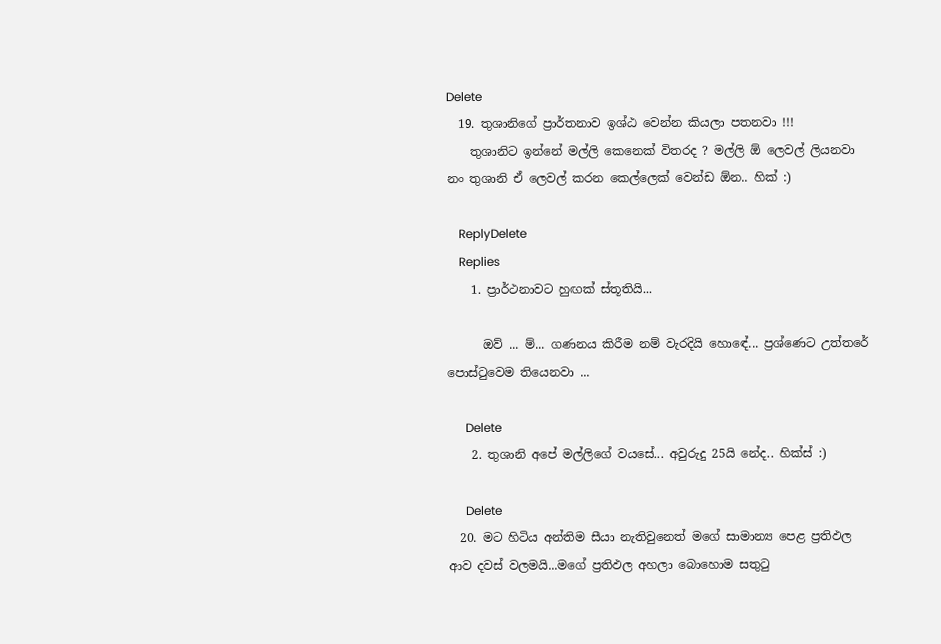Delete
  19. තුශානිගේ ප්‍රාර්තනාව ඉශ්ඨ වෙන්න කියලා පතනවා !!!
    තුශානිට ඉන්නේ මල්ලි කෙනෙක් විතරද ? මල්ලි ඕ ලෙවල් ලියනවා නං තුශානි ඒ ලෙවල් කරන කෙල්ලෙක් වෙන්ඩ ඕන.. හික් :)

    ReplyDelete
    Replies
    1. ප්‍රාර්ථනාවට හුඟක් ස්තූතියි...

      ඔව් ... ම්... ගණනය කිරීම නම් වැරදියි හොඳේ... ප්‍රශ්ණෙට උත්තරේ පොස්‍ටුවෙම තියෙනවා ...

      Delete
    2. තුශානි අපේ මල්ලිගේ වයසේ... අවුරුදු 25යි නේද.. හික්ස් :)

      Delete
  20. මට හිටිය අන්තිම සීයා නැතිවුනෙත් මගේ සාමාන්‍ය පෙළ ප්‍රතිඵල ආව දවස් වලමයි...මගේ ප්‍රතිඵල අහලා බොහොම සතුටු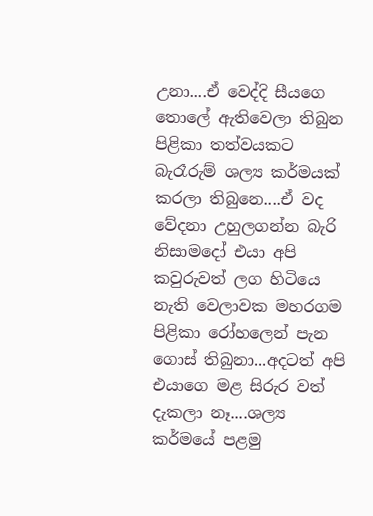උනා....ඒ වෙද්දි සීයගෙ තොලේ ඇතිවෙලා තිබුන පිළිකා තත්වයකට බැරෑරුම් ශල්‍ය කර්මයක් කරලා තිබුනෙ....ඒ වද වේදනා උහුලගන්න බැරි නිසාමදෝ එයා අපි කවුරුවත් ලග හිටියෙ නැති වෙලාවක මහරගම පිළිකා රෝහලෙන් පැන ගොස් තිබුනා...අදටත් අපි එයාගෙ මළ සිරුර වත් දැකලා නෑ....ශල්‍ය කර්මයේ පළමු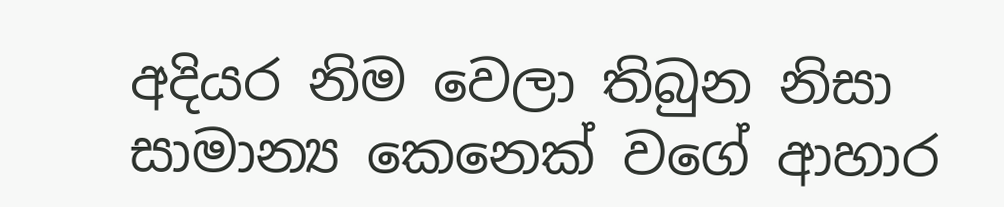අදියර නිම වෙලා තිබුන නිසා සාමාන්‍ය කෙනෙක් වගේ ආහාර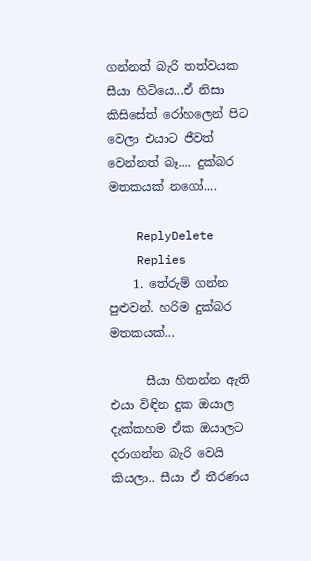ගන්නත් බැරි තත්වයක සීයා හිටියෙ...ඒ නිසා කිසිසේත් රෝහලෙන් පිට වෙලා එයාට ජීවත් වෙන්නත් බෑ.... දුක්බර මතකයක් නගෝ....

    ReplyDelete
    Replies
    1. තේරුම් ගන්න පුළුවන්. හරිම දුක්බර මතකයක්...

      සීයා හිතන්න ඇති එයා විඳින දුක ඔයාල දැක්කහම ඒක ඔයාලට දරාගන්න බැරි වෙයි කියලා.. සීයා ඒ තීරණය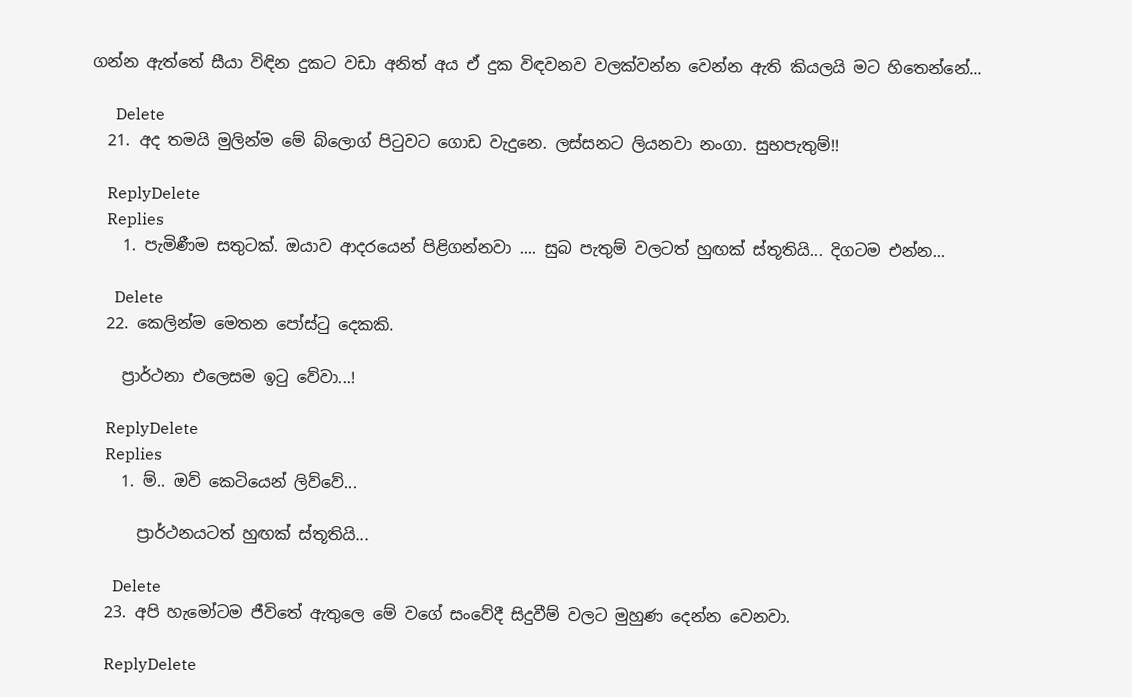ගන්න ඇත්තේ සීයා විඳින දුකට වඩා අනිත් අය ඒ දුක විඳවනව වලක්වන්න වෙන්න ඇති කියලයි මට හිතෙන්නේ...

      Delete
  21. අද තමයි මුලින්ම මේ බ්ලොග් පිටුවට ගොඩ වැදුනෙ. ලස්සනට ලියනවා නංගා. සුභපැතුම්!!

    ReplyDelete
    Replies
    1. පැමිණීම සතුටක්. ඔයාව ආදරයෙන් පිළිගන්නවා .... සුබ පැතුම් වලටත් හුඟක් ස්තූතියි... දිගටම එන්න...

      Delete
  22. කෙලින්ම මෙතන පෝස්ටු දෙකකි.

    ප්‍රාර්ථනා එලෙසම ඉටු වේවා...!

    ReplyDelete
    Replies
    1. ම්.. ඔව් කෙටියෙන් ලිව්වේ...

      ප්‍රාර්ථනයටත් හුඟක් ස්තූතියි...

      Delete
  23. අපි හැමෝටම ජීවිතේ ඇතුලෙ මේ වගේ සංවේදී සිදුවීම් වලට මුහුණ දෙන්න වෙනවා.

    ReplyDelete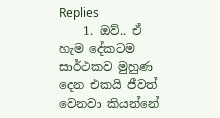Replies
    1. ඔව්.. ඒ හැම දේකටම සාර්ථකව මුහුණ දෙන එකයි ජීවත් වෙනවා කියන්නේ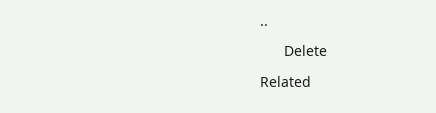..

      Delete

Related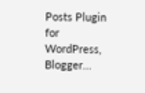Posts Plugin for WordPress, Blogger...